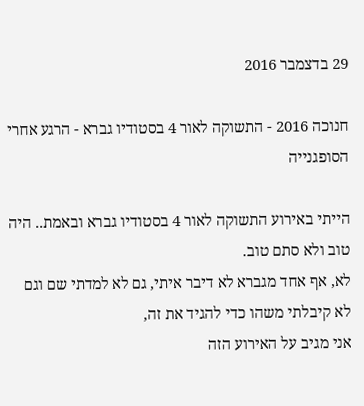29 בדצמבר 2016

חנוכה 2016 - התשוקה לאור 4 בסטודיו גברא - הרגע אחרי הסופגנייה

הייתי באירוע התשוקה לאור 4 בסטודיו גברא ובאמת.. היה טוב ולא סתם טוב.
לא, אף אחד מגברא לא דיבר איתי, גם לא למדתי שם וגם לא קיבלתי משהו כדי להגיד את זה,
אני מגיב על האירוע הזה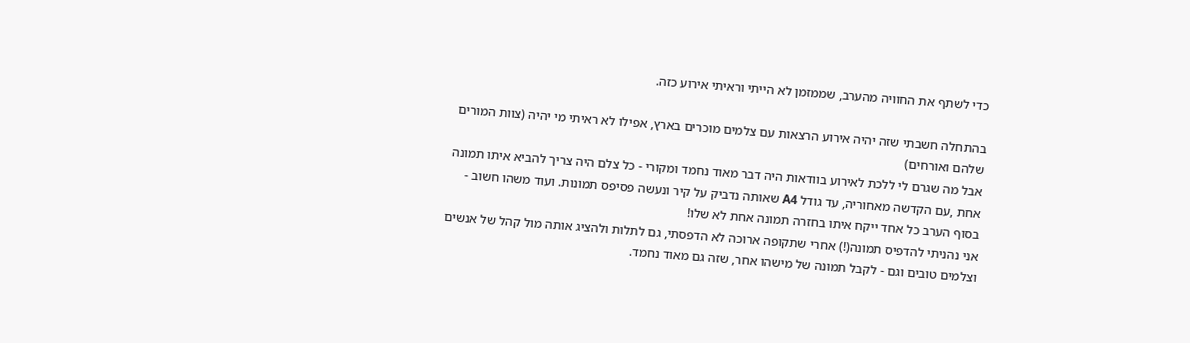כדי לשתף את החוויה מהערב, שממזמן לא הייתי וראיתי אירוע כזה.

בהתחלה חשבתי שזה יהיה אירוע הרצאות עם צלמים מוכרים בארץ, אפילו לא ראיתי מי יהיה (צוות המורים שלהם ואורחים)
אבל מה שגרם לי ללכת לאירוע בוודאות היה דבר מאוד נחמד ומקורי - כל צלם היה צריך להביא איתו תמונה אחת ,עם הקדשה מאחוריה, עד גודל A4 שאותה נדביק על קיר ונעשה פסיפס תמונות. ועוד משהו חשוב - בסוף הערב כל אחד ייקח איתו בחזרה תמונה אחת לא שלו!
אני נהניתי להדפיס תמונה(!) אחרי שתקופה ארוכה לא הדפסתי, גם לתלות ולהציג אותה מול קהל של אנשים וצלמים טובים וגם - לקבל תמונה של מישהו אחר, שזה גם מאוד נחמד.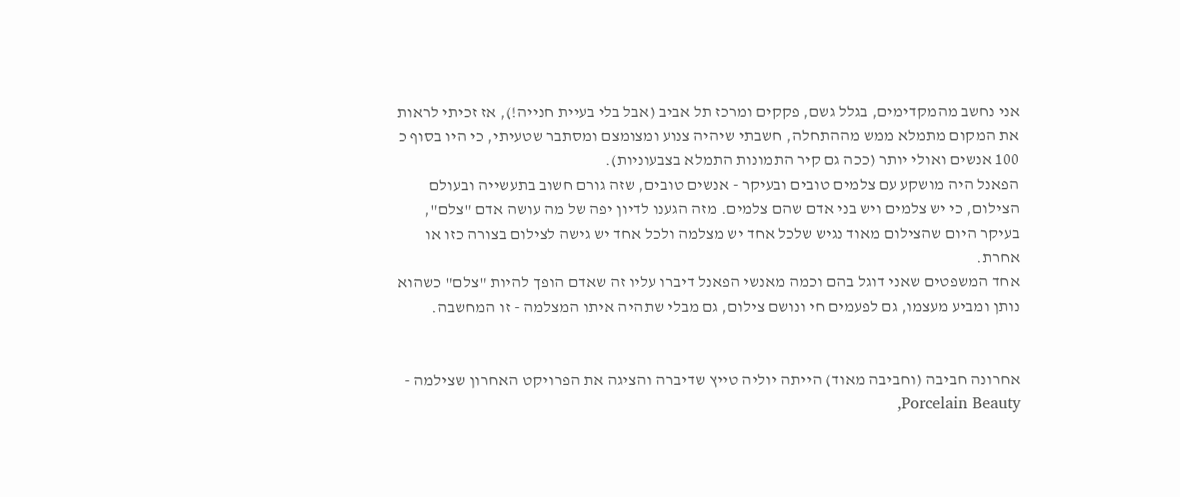אני נחשב מהמקדימים, בגלל גשם, פקקים ומרכז תל אביב (אבל בלי בעיית חנייה!), אז זכיתי לראות את המקום מתמלא ממש מההתחלה, חשבתי שיהיה צנוע ומצומצם ומסתבר שטעיתי, כי היו בסוף כ 100 אנשים ואולי יותר (ככה גם קיר התמונות התמלא בצבעוניות).
הפאנל היה מושקע עם צלמים טובים ובעיקר - אנשים טובים, שזה גורם חשוב בתעשייה ובעולם הצילום, כי יש צלמים ויש בני אדם שהם צלמים. מזה הגענו לדיון יפה של מה עושה אדם "צלם", בעיקר היום שהצילום מאוד נגיש שלכל אחד יש מצלמה ולכל אחד יש גישה לצילום בצורה כזו או אחרת.
אחד המשפטים שאני דוגל בהם וכמה מאנשי הפאנל דיברו עליו זה שאדם הופך להיות "צלם" כשהוא נותן ומביע מעצמו, גם לפעמים חי ונושם צילום, גם מבלי שתהיה איתו המצלמה - זו המחשבה.


אחרונה חביבה (וחביבה מאוד) הייתה יוליה טייץ שדיברה והציגה את הפרויקט האחרון שצילמה - Porcelain Beauty,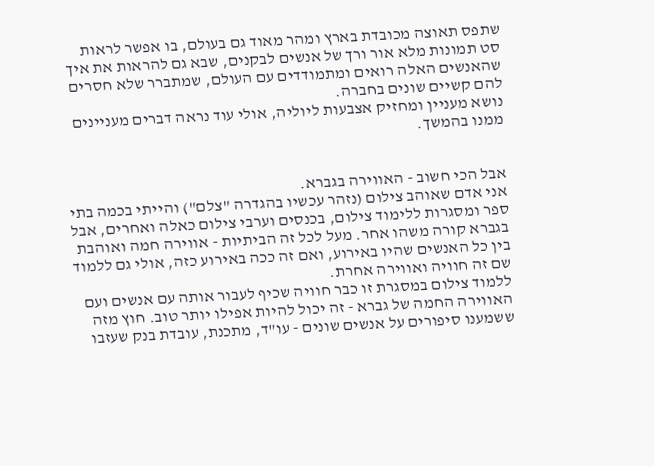שתפס תאוצה מכובדת בארץ ומהר מאוד גם בעולם, בו אפשר לראות סט תמונות מלא אור ורך של אנשים לבקנים, שבא גם להראות את איך שהאנשים האלה רואים ומתמודדים עם העולם, שמתברר שלא חסרים להם קשיים שונים בחברה.
נושא מעניין ומחזיק אצבעות ליוליה, אולי עוד נראה דברים מעניינים ממנו בהמשך.


אבל הכי חשוב - האווירה בגברא.
אני אדם שאוהב צילום (נזהר עכשיו בהגדרה "צלם") והייתי בכמה בתי ספר ומסגרות ללימוד צילום, בכנסים וערבי צילום כאלה ואחרים, אבל בגברא קורה משהו אחר. מעל לכל זה הביתיות - אווירה חמה ואוהבת בין כל האנשים שהיו באירוע, ואם זה ככה באירוע כזה, אולי גם ללמוד שם זה חוויה ואווירה אחרת.
ללמוד צילום במסגרת זו כבר חוויה שכיף לעבור אותה עם אנשים ועם האווירה החמה של גברא - זה יכול להיות אפילו יותר טוב. חוץ מזה ששמענו סיפורים על אנשים שונים - עו"ד, מתכנת, עובדת בנק שעזבו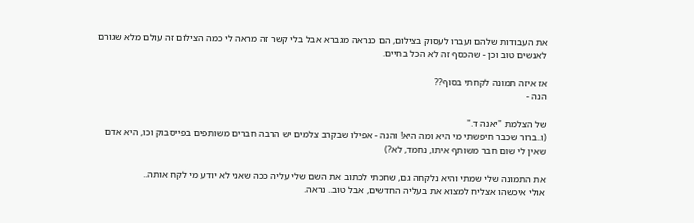את העבודות שלהם ועברו לעסוק בצילום, הם כנראה מגברא אבל בלי קשר זה מראה לי כמה הצילום זה עולם מלא שגורם לאנשים טוב וכן - שהכסף זה לא הכל בחיים.

אז איזה תמונה לקחתי בסוף??
הנה -

של הצלמת "יאנה ד."
(ו..ברור שכבר חיפשתי מי היא ומה היא! והנה - אפילו שבקרב צלמים יש הרבה חברים משותפים בפייסבוק וכו, היא אדם שאין לי שום חבר משותף איתו, נחמד, לא?)

את התמונה שלי שמתי והיא נלקחה גם, שחכתי לכתוב את השם שלי עליה ככה שאני לא יודע מי לקח אותה..
אולי איכשהו אצליח למצוא את בעליה החדשים, אבל טוב.. נראה.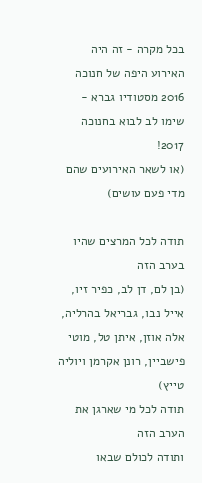בכל מקרה - זה היה האירוע היפה של חנוכה 2016 מסטודיו גברא - שימו לב לבוא בחנוכה 2017!
(או לשאר האירועים שהם מדי פעם עושים)

תודה לכל המרצים שהיו בערב הזה
(בן לם, דן לב, כפיר זיו, אייל נבו, גבריאל בהרליה, אלה אוזן, איתן טל, מוטי פישביין, רונן אקרמן ויוליה טייץ)
תודה לכל מי שארגן את הערב הזה
ותודה לכולם שבאו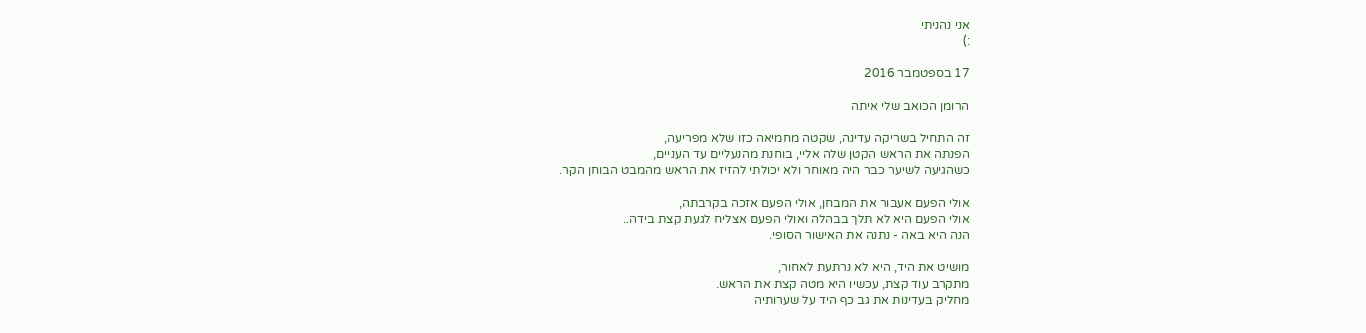אני נהניתי
:)

17 בספטמבר 2016

הרומן הכואב שלי איתה

זה התחיל בשריקה עדינה, שקטה מחמיאה כזו שלא מפריעה,
הפנתה את הראש הקטן שלה אליי, בוחנת מהנעליים עד העניים,
כשהגיעה לשיער כבר היה מאוחר ולא יכולתי להזיז את הראש מהמבט הבוחן הקר.

אולי הפעם אעבור את המבחן, אולי הפעם אזכה בקרבתה,
אולי הפעם היא לא תלך בבהלה ואולי הפעם אצליח לגעת קצת בידה..
הנה היא באה - נתנה את האישור הסופי.

מושיט את היד, היא לא נרתעת לאחור,
מתקרב עוד קצת, עכשיו היא מטה קצת את הראש.
מחליק בעדינות את גב כף היד על שערותיה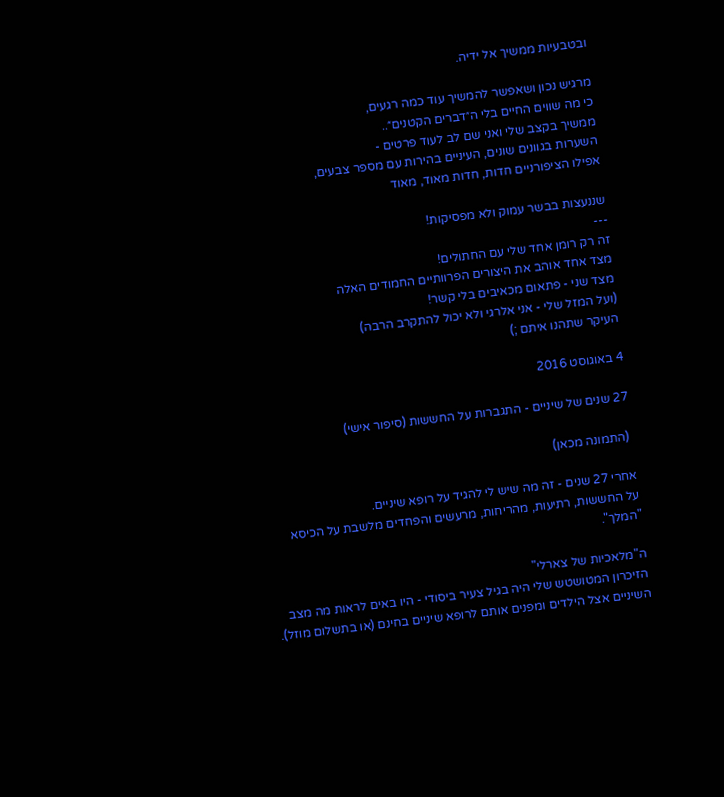ובטבעיות ממשיך אל ידיה.

מרגיש נכון ושאפשר להמשיך עוד כמה רגעים,
כי מה שווים החיים בלי ה״דברים הקטנים״..
ממשיך בקצב שלי ואני שם לב לעוד פרטים -
השערות בגוונים שונים, העיניים בהירות עם מספר צבעים,
אפילו הציפורניים חדות, חדות מאוד, מאוד

שננעצות בבשר עמוק ולא מפסיקות!
---
זה רק רומן אחד שלי עם החתולים!
מצד אחד אוהב את היצורים הפרוותיים החמודים האלה
מצד שני - פתאום מכאיבים בלי קשר!
(ועל המזל שלי - אני אלרגי ולא יכול להתקרב הרבה)
העיקר שתהנו איתם ;)

4 באוגוסט 2016

27 שנים של שיניים - התגברות על החששות (סיפור אישי)

 (התמונה מכאן)

אחרי 27 שנים - זה מה שיש לי להגיד על רופא שיניים.
על החששות, רתיעות, מהריחות, מרעשים והפחדים מלשבת על הכיסא "המלך".

ה"מלאכיות של צארלי"
הזיכרון המטושטש שלי היה בגיל צעיר ביסודי - היו באים לראות מה מצב השיניים אצל הילדים ומפנים אותם לרופא שיניים בחינם (או בתשלום מוזל).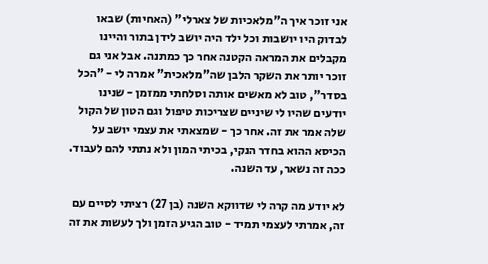אני זוכר איך ה"מלאכיות של צארלי" (האחיות) שבאו לבדוק היו יושבות וכל ילד היה יושב לידן בתור והיינו מקבלים את המראה הקטנה אחר כך כמתנה. אבל אני גם זוכר יותר את השקר הלבן שה"מלאכית" אמרה לי - "הכל בסדר", טוב לא מאשים אותה וסלחתי ממזמן - שנינו יודעים שהיו לי שיניים שצריכות טיפול וגם הטון של הקול שלה אמר את זה. אחר כך - שמצאתי את עצמי יושב על הכיסא ההוא בחדר הנקי, בכיתי המון ולא נתתי להם לעבוד. ככה זה נשאר, עד השנה.

לא יודע מה קרה לי שדווקא השנה (בן 27) רציתי לסיים עם זה, אמרתי לעצמי תמיד - טוב הגיע הזמן ולך לעשות את זה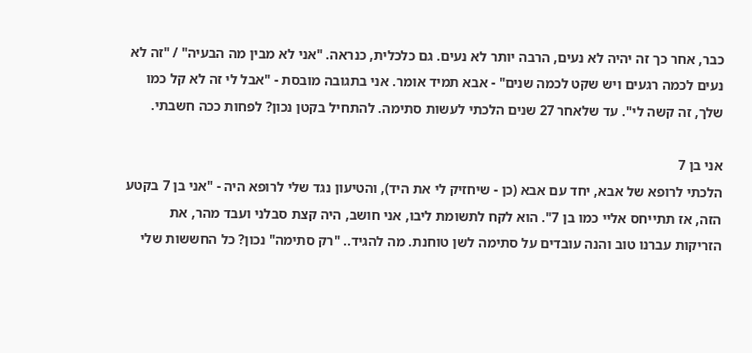כבר, אחר כך זה יהיה לא נעים, הרבה יותר לא נעים. גם כלכלית, כנראה. "אני לא מבין מה הבעיה" / "זה לא נעים לכמה רגעים ויש שקט לכמה שנים" - אבא תמיד אומר. אני בתגובה מובסת - "אבל לי זה לא קל כמו שלך, זה קשה לי". עד שלאחר 27 שנים הלכתי לעשות סתימה. להתחיל בקטן נכון? לפחות ככה חשבתי.

אני בן 7
הלכתי לרופא של אבא, יחד עם אבא (כן - שיחזיק לי את היד), והטיעון נגד שלי לרופא היה - "אני בן 7 בקטע הזה, אז תתייחס אליי כמו בן 7". הוא לקח לתשומת ליבו, אני חושב, היה קצת סבלני ועבד מהר, את הזריקות עברנו טוב והנה עובדים על סתימה לשן טוחנת. מה להגיד.. "רק סתימה" נכון? כל החששות שלי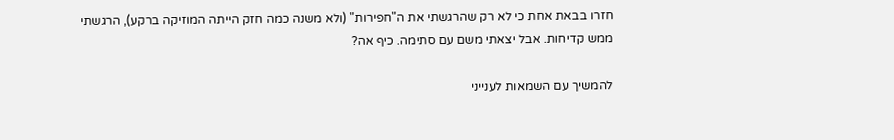חזרו בבאת אחת כי לא רק שהרגשתי את ה"חפירות" (ולא משנה כמה חזק הייתה המוזיקה ברקע), הרגשתי ממש קדיחות. אבל יצאתי משם עם סתימה. כיף אה?

להמשיך עם השמאות לענייני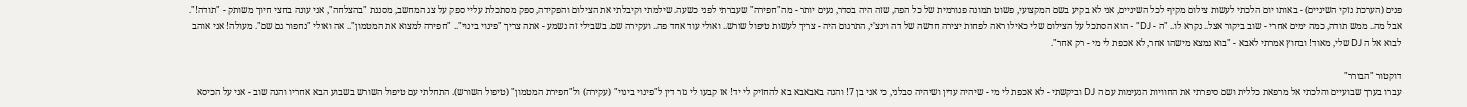פנים (הערכת נזקי השיניים) - באותו יום הלכתי לעשות צילום מקיף לכל השיניים, אני לא בקיע בשם המקצועי, פשוט תמונה פנורמית של כל הפה, שזה היה בסדר, נעים יותר - מה"חפירה" שעברתי לפני כשעה. שילמתי וקיבלתי את הצילום והפקידה, ספק מסתכלת עליי ספק על צג המחשב, מסננת "בהצלחה", אני עונה בחצי חיוך משותק - "תודה!". אבל מה.. ממש תודה, כמה ימים אחרי - שוב ביקור אצל.. נקרא לו.. "ה - DJ" - הוא הסתכל על הצילום שלי כאילו ראה לפחות יצירה חדשה של דה וינצ'י, התרגום היה - צריך לעשות טיפול שורש.. ואולי עוד אחד פה.. ועקירה שם. בשבילי זה נשמע - אתה צריך "פינוי בינוי".. "חפירה למצוא את המטמון".. אה ואולי "נחפור גם שם". מעולה! אני אוהב לבוא אל ה DJ שלי, מאוד! ובחוץ אמרתי לאבא - "בוא נמצא מישהו אחר, לא אכפת לי מי - רק אחר".

דוקטור "הבורר"
עברו בערך שבועיים והלכתי אל מרפאת כללית ושם סיפרתי את החוויות הנעימות עם ה DJ וביקשתי - לא אכפת לי מי - שיהיה עדין ושיהיה סבלני, כי אני בן 7! והנה באבאבא בא להחזיק לי יד! אז קבעו לי גזר דין ל"פינוי בינוי" (עקירה) ול"חפירת המטמון" (טיפול השורש). התחלתי עם טיפול השורש בשבוע הבא אחריו והנה שוב - אני על הכיסא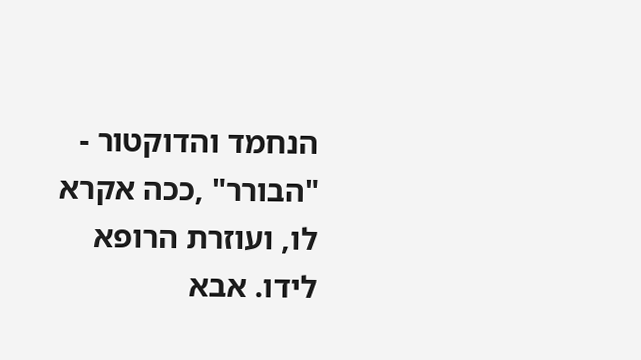הנחמד והדוקטור - "הבורר" ,ככה אקרא לו, ועוזרת הרופא לידו. אבא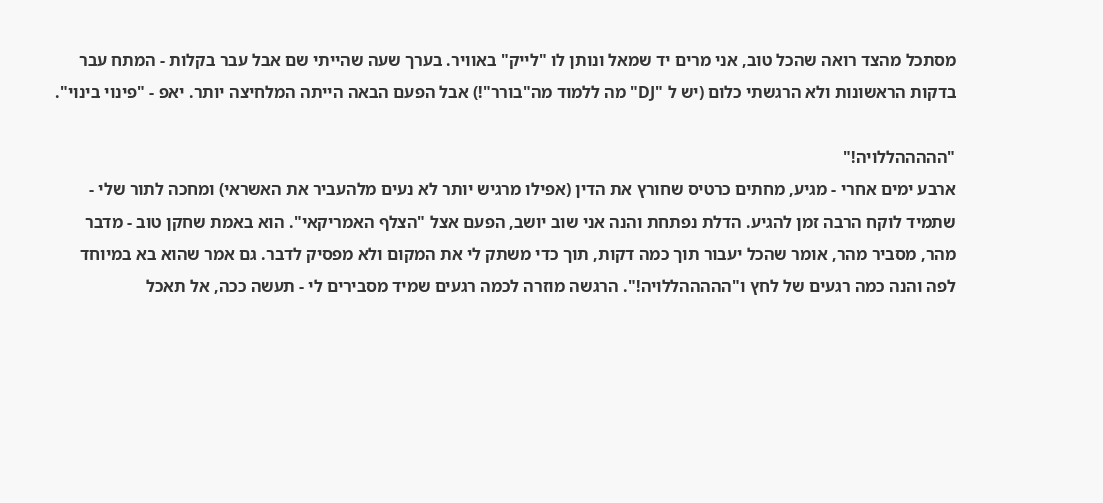מסתכל מהצד רואה שהכל טוב, אני מרים יד שמאל ונותן לו "לייק" באוויר. בערך שעה שהייתי שם אבל עבר בקלות - המתח עבר בדקות הראשונות ולא הרגשתי כלום (יש ל "DJ" מה ללמוד מה"בורר"!) אבל הפעם הבאה הייתה המלחיצה יותר. יאפ - "פינוי בינוי".

"הההההללויה!"
ארבע ימים אחרי - מגיע, מחתים כרטיס שחורץ את הדין (אפילו מרגיש יותר לא נעים מלהעביר את האשראי) ומחכה לתור שלי - שתמיד לוקח הרבה זמן להגיע. הדלת נפתחת והנה אני שוב יושב, הפעם אצל "הצלף האמריקאי". הוא באמת שחקן טוב - מדבר מהר, מסביר מהר, אומר שהכל יעבור תוך כמה דקות, תוך כדי משתק לי את המקום ולא מפסיק לדבר. גם אמר שהוא בא במיוחד לפה והנה כמה רגעים של לחץ ו"הההההללויה!". הרגשה מוזרה לכמה רגעים שמיד מסבירים לי - תעשה ככה, אל תאכל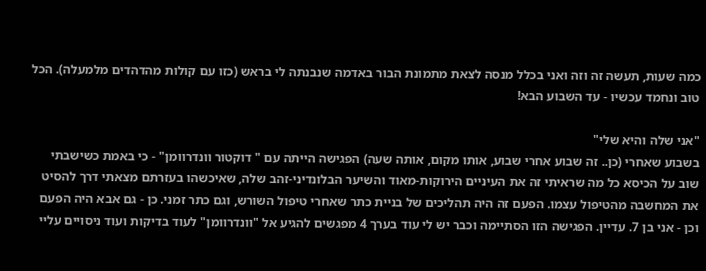כמה שעות, תעשה זה וזה ואני בכלל מנסה לצאת מתמונת הבור באדמה שנבנתה לי בראש (כזו עם קולות מהדהדים מלמעלה). הכל טוב ונחמד עכשיו - עד השבוע הבא!

"אני שלה והיא שלי"
בשבוע שאחרי (כן.. זה שבוע אחרי שבוע, אותו מקום, אותה שעה) הפגישה הייתה עם " דוקטור וונדרוומן" - כי באמת כשישבתי שוב על הכיסא כל מה שראיתי זה את העיניים הירוקות-מאוד והשיער הבלונדיני-זהב שלה, שאיכשהו בעזרתם מצאתי דרך להסיט את המחשבה מהטיפול עצמו. הפעם זה היה תהליכים של בניית כתר שאחרי טיפול השורש, וגם כתר זמני. כן - גם אבא היה הפעם וכן - אני בן 7. עדיין. הפגישה הזו הסתיימה וכבר יש לי עוד בערך 4 מפגשים להגיע אל "וונדרוומן" לעוד בדיקות ועוד ניסויים עליי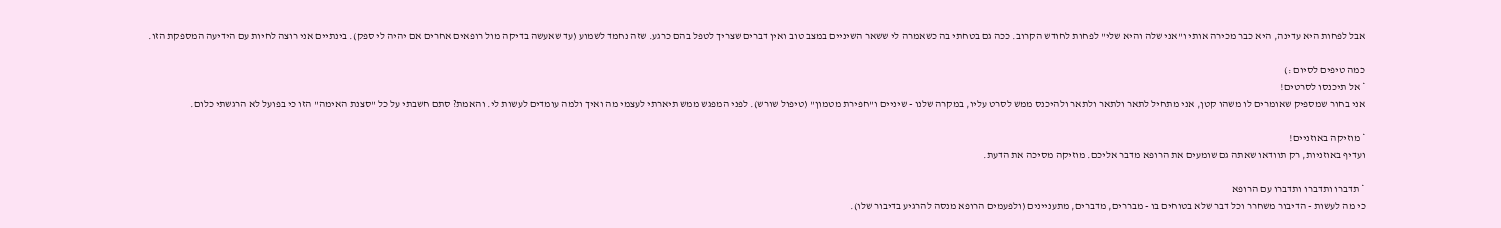אבל לפחות היא עדינה, היא כבר מכירה אותי ו"אני שלה והיא שלי" לפחות לחודש הקרוב. ככה גם בטחתי בה כשאמרה לי ששאר השיניים במצב טוב ואין דברים שצריך לטפל בהם כרגע. שזה נחמד לשמוע (עד שאעשה בדיקה מול רופאים אחרים אם יהיה לי ספק). בינתיים אני רוצה לחיות עם הידיעה המספקת הזו.

כמה טיפים לסיום :)
* אל תיכנסו לסרטים!
אני בחור שמספיק שאומרים לו משהו קטן, אני מתחיל לתאר ולתאר ולתאר ולהיכנס ממש לסרט עליו, במקרה שלנו - שיניים ו"חפירת מטמון" (טיפול שורש). לפני המפגש ממש תיארתי לעצמי מה ואיך ולמה עומדים לעשות לי. והאמת? סתם חשבתי על כל "סצנת האימה" הזו כי בפועל לא הרגשתי כלום.

* מוזיקה באוזניים!
ועדיף באוזניות, רק תוודאו שאתה גם שומעים את הרופא מדבר אליכם. מוזיקה מסיכה את הדעת.

* תדברו ותדברו ותדברו עם הרופא
כי מה לעשות - הדיבור משחרר וכל דבר שלא בטוחים בו - מבררים, מדברים, מתעניינים (ולפעמים הרופא מנסה להרגיע בדיבור שלו).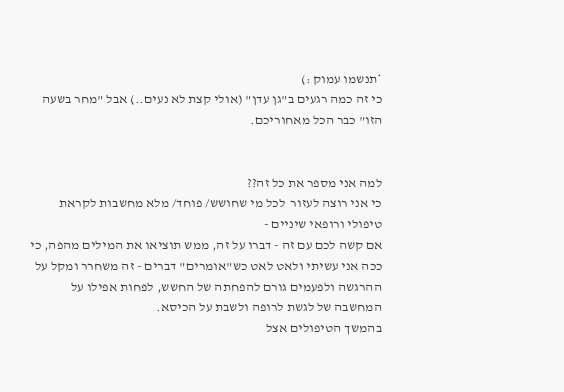*תנשמו עמוק :)
כי זה כמה רגעים ב"גן עדן" (אולי קצת לא נעים..) אבל "מחר בשעה הזו" כבר הכל מאחוריכם.


למה אני מספר את כל זה??
כי אני רוצה לעזור  לכל מי שחושש/ פוחד/ מלא מחשבות לקראת טיפולי ורופאי שיניים -
אם קשה לכם עם זה - דברו על זה, ממש תוציאו את המילים מהפה, כי ככה אני עשיתי ולאט לאט כש"אומרים" דברים - זה משחרר ומקל על ההרגשה ולפעמים גורם להפחתה של החשש, לפחות אפילו על המחשבה של לגשת לרופה ולשבת על הכיסא.
בהמשך הטיפולים אצל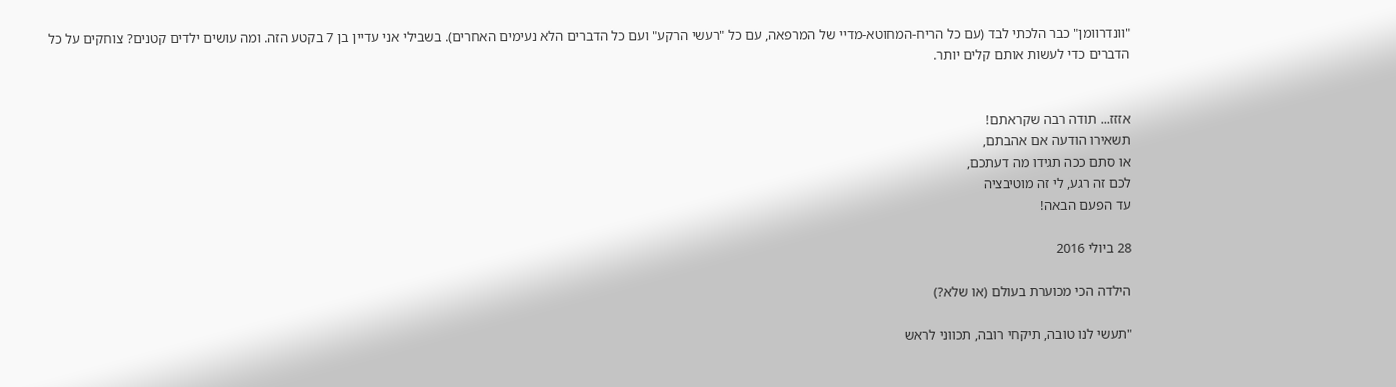"וונדרוומן" כבר הלכתי לבד (עם כל הריח-המחוטא-מדיי של המרפאה, עם כל "רעשי הרקע" ועם כל הדברים הלא נעימים האחרים). בשבילי אני עדיין בן 7 בקטע הזה. ומה עושים ילדים קטנים? צוחקים על כל הדברים כדי לעשות אותם קלים יותר.


אזזז... תודה רבה שקראתם!
תשאירו הודעה אם אהבתם,
או סתם ככה תגידו מה דעתכם,
לכם זה רגע, לי זה מוטיבציה
עד הפעם הבאה!

28 ביולי 2016

הילדה הכי מכוערת בעולם (או שלא?)

"תעשי לנו טובה, תיקחי רובה, תכווני לראש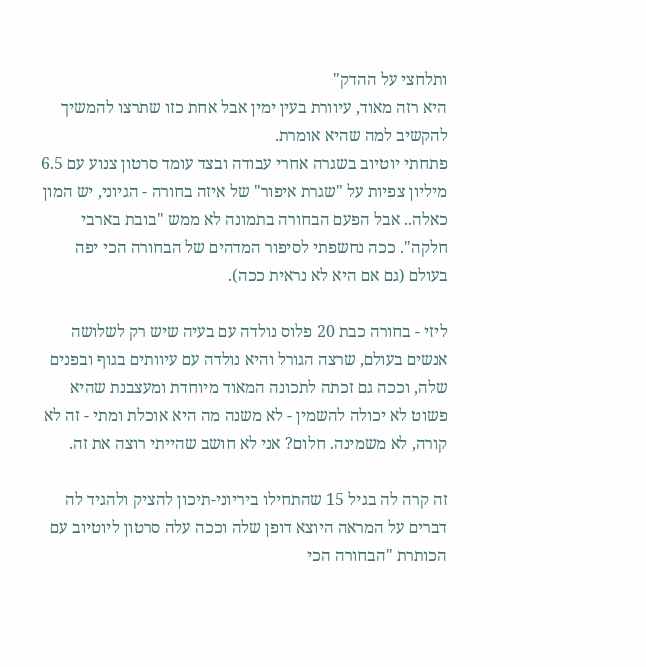ותלחצי על ההדק"
היא רזה מאוד, עיוורת בעין ימין אבל אחת כזו שתרצו להמשיך להקשיב למה שהיא אומרת.
פתחתי יוטיוב בשגרה אחרי עבודה ובצד עומד סרטון צנוע עם 6.5 מיליון צפיות על "שגרת איפור" של איזה בחורה - הגיוני, יש המון כאלה.. אבל הפעם הבחורה בתמונה לא ממש "בובת בארבי חלקה". ככה נחשפתי לסיפור המדהים של הבחורה הכי יפה בעולם (גם אם היא לא נראית ככה).

ליזי - בחורה כבת 20 פלוס נולדה עם בעיה שיש רק לשלושה אנשים בעולם, שרצה הגורל והיא נולדה עם עיוותים בגוף ובפנים שלה, וככה גם זכתה לתכונה המאוד מיוחדת ומעצבנת שהיא פשוט לא יכולה להשמין - לא משנה מה היא אוכלת ומתי - זה לא קורה, לא משמינה. חלום? אני לא חושב שהייתי רוצה את זה.

זה קרה לה בגיל 15 שהתחילו ביריוני-תיכון להציק ולהגיד לה דברים על המראה היוצא דופן שלה וככה עלה סרטון ליוטיוב עם הכותרת "הבחורה הכי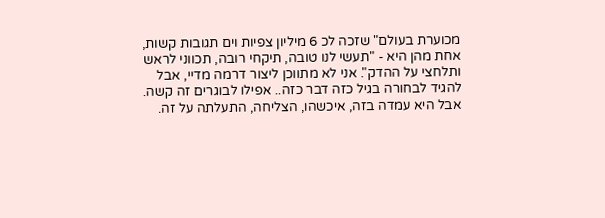מכוערת בעולם" שזכה לכ 6 מיליון צפיות וים תגובות קשות, אחת מהן היא - "תעשי לנו טובה, תיקחי רובה, תכווני לראש ותלחצי על ההדק". אני לא מתווכן ליצור דרמה מדיי, אבל להגיד לבחורה בגיל כזה דבר כזה.. אפילו לבוגרים זה קשה. אבל היא עמדה בזה, איכשהו, הצליחה, התעלתה על זה.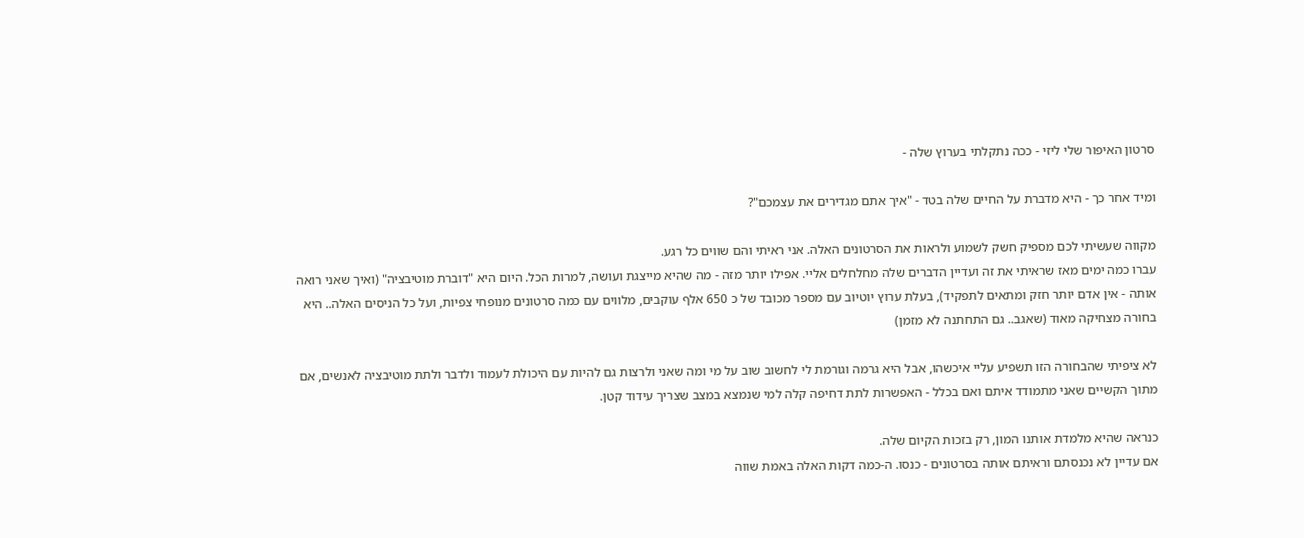סרטון האיפור שלי ליזי - ככה נתקלתי בערוץ שלה -

ומיד אחר כך - היא מדברת על החיים שלה בטד - "איך אתם מגדירים את עצמכם"?

מקווה שעשיתי לכם מספיק חשק לשמוע ולראות את הסרטונים האלה. אני ראיתי והם שווים כל רגע.
עברו כמה ימים מאז שראיתי את זה ועדיין הדברים שלה מחלחלים אליי. אפילו יותר מזה - מה שהיא מייצגת ועושה, למרות הכל. היום היא "דוברת מוטיבציה" (ואיך שאני רואה אותה - אין אדם יותר חזק ומתאים לתפקיד), בעלת ערוץ יוטיוב עם מספר מכובד של כ 650 אלף עוקבים, מלווים עם כמה סרטונים מנופחי צפיות, ועל כל הניסים האלה.. היא בחורה מצחיקה מאוד (שאגב.. גם התחתנה לא מזמן)

לא ציפיתי שהבחורה הזו תשפיע עליי איכשהו, אבל היא גרמה וגורמת לי לחשוב שוב על מי ומה שאני ולרצות גם להיות עם היכולת לעמוד ולדבר ולתת מוטיבציה לאנשים, אם מתוך הקשיים שאני מתמודד איתם ואם בכלל - האפשרות לתת דחיפה קלה למי שנמצא במצב שצריך עידוד קטן.

כנראה שהיא מלמדת אותנו המון, רק בזכות הקיום שלה.
אם עדיין לא נכנסתם וראיתם אותה בסרטונים - כנסו. ה-כמה דקות האלה באמת שווה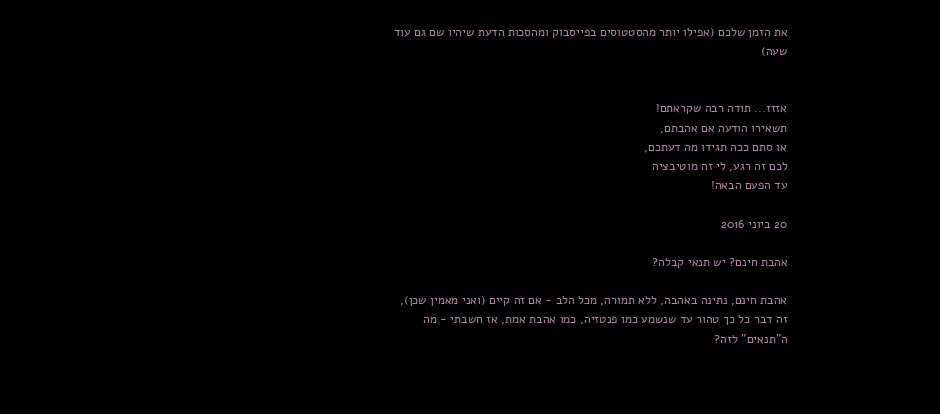את הזמן שלכם (אפילו יותר מהסטטוסים בפייסבוק ומהסכות הדעת שיהיו שם גם עוד שעה)


אזזז... תודה רבה שקראתם!
תשאירו הודעה אם אהבתם,
או סתם ככה תגידו מה דעתכם,
לכם זה רגע, לי זה מוטיבציה
עד הפעם הבאה!

20 ביוני 2016

אהבת חינם? יש תנאי קבלה?

אהבת חינם, נתינה באהבה, ללא תמורה, מכל הלב - אם זה קיים (ואני מאמין שכן), זה דבר כל כך טהור עד שנשמע כמו פנטזיה, כמו אהבת אמת, אז חשבתי - מה ה"תנאים" לזה?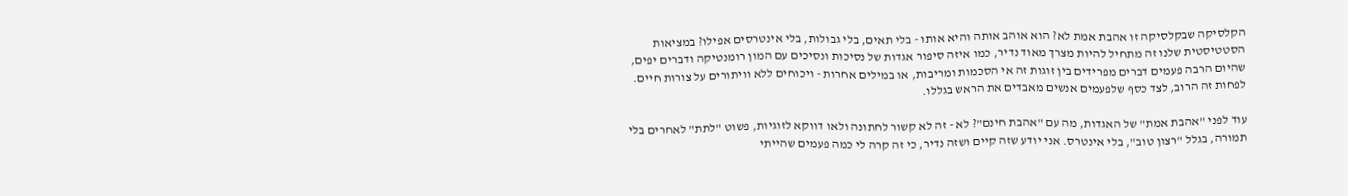הקלסיקה שבקלסיקה זו אהבת אמת לא? הוא אוהב אותה והיא אותו - בלי תאים, בלי גבולות, בלי אינטרסים אפילו? במציאות הסטטיסטית שלנו זה מתחיל להיות מצרך מאוד נדיר, כמו איזה סיפור אגדות של נסיכות ונסיכים עם המון רומנטיקה ודברים יפים, שהיום הרבה פעמים דברים מפרידים בין זוגות זה אי הסכמות ומריבות, או במילים אחרות - ויכוחים ללא וויתורים על צורות חיים. לפחות זה הרוב, לצד כסף שלפעמים אנשים מאבדים את הראש בגללו.

עוד לפני "אהבת אמת" של האגדות, מה עם "אהבת חינם"? לא - זה לא קשור לחתונה ולאו דווקא לזוגיות, פשוט "לתת" לאחרים בלי תמורה, בגלל "רצון טוב", בלי אינטרס. אני יודע שזה קיים ושזה נדיר, כי זה קרה לי כמה פעמים שהייתי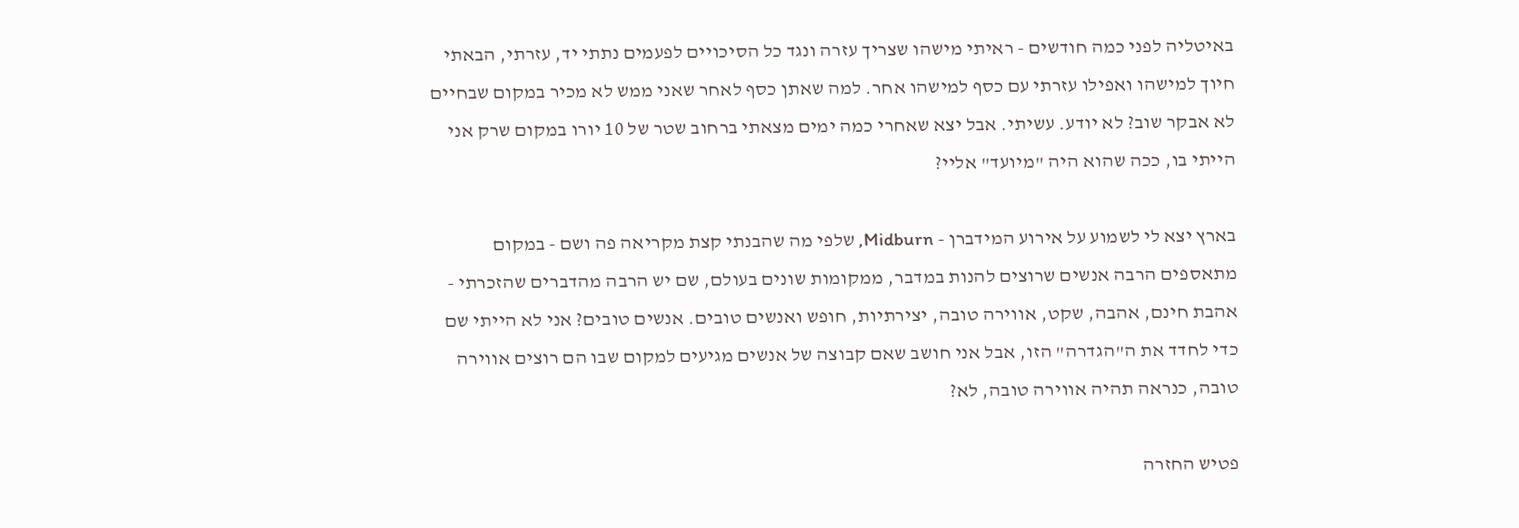באיטליה לפני כמה חודשים - ראיתי מישהו שצריך עזרה ונגד כל הסיכויים לפעמים נתתי יד, עזרתי, הבאתי חיוך למישהו ואפילו עזרתי עם כסף למישהו אחר. למה שאתן כסף לאחר שאני ממש לא מכיר במקום שבחיים לא אבקר שוב? לא יודע. עשיתי. אבל יצא שאחרי כמה ימים מצאתי ברחוב שטר של 10 יורו במקום שרק אני הייתי בו, ככה שהוא היה "מיועד" אליי?

בארץ יצא לי לשמוע על אירוע המידברן - Midburn, שלפי מה שהבנתי קצת מקריאה פה ושם - במקום מתאספים הרבה אנשים שרוצים להנות במדבר, ממקומות שונים בעולם, שם יש הרבה מהדברים שהזכרתי - אהבת חינם, אהבה, שקט, אווירה טובה, יצירתיות, חופש ואנשים טובים. אנשים טובים? אני לא הייתי שם כדי לחדד את ה"הגדרה" הזו, אבל אני חושב שאם קבוצה של אנשים מגיעים למקום שבו הם רוצים אווירה טובה, כנראה תהיה אווירה טובה, לא?

פטיש החזרה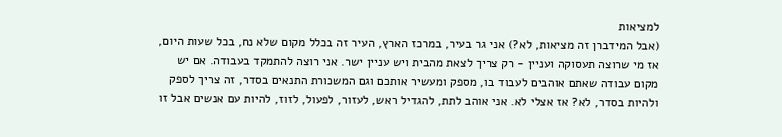למציאות
(אבל המידברן זה מציאות, לא?) אני גר בעיר, במרכז הארץ, העיר זה בכלל מקום שלא נח, בכל שעות היום, אז מי שרוצה תעסוקה ועניין - רק צריך לצאת מהבית ויש עניין ישר. אני רוצה להתמקד בעבודה. אם יש מקום עבודה שאתם אוהבים לעבוד בו, מספק ומעשיר אותכם וגם המשכורת התנאים בסדר, זה צריך לספק ולהיות בסדר, לא? אז אצלי לא. אני אוהב לתת, להגדיל ראש, לעזור, לפעול, לזוז, להיות עם אנשים אבל זו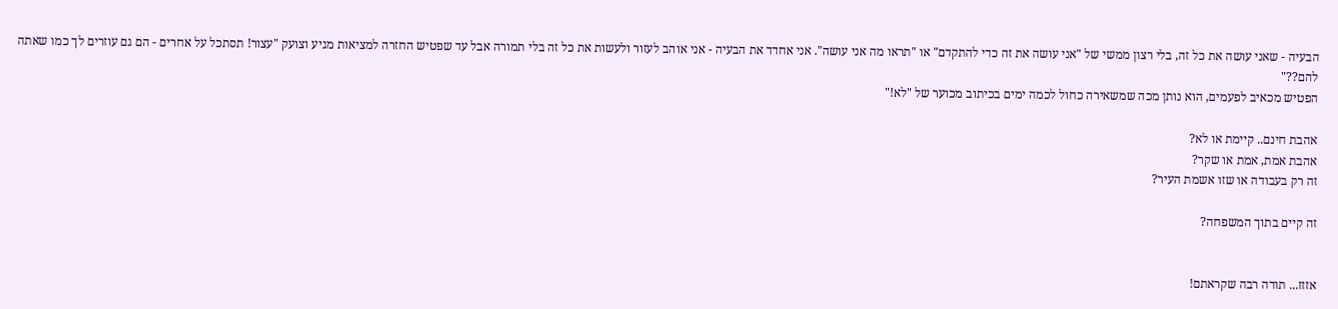הבעיה - שאני עושה את כל זה, בלי רצון ממשי של "אני עושה את זה כדי להתקדם" או "תראו מה אני עושה". אני אחדד את הבעיה - אני אוהב לעזור ולעשות את כל זה בלי תמורה אבל עד שפטיש החזרה למציאות מגיע וצועק "עצור! תסתכל על אחרים - הם גם עוזרים לך כמו שאתה להם??"
הפטיש מכאיב לפעמים, הוא נותן מכה שמשאירה כחול לכמה ימים בכיתוב מכוער של "לא!"

אהבת חינם.. קיימת או לא?
אהבת אמת, אמת או שקר?
זה רק בעבודה או שזו אשמת העיר?

זה קיים בתוך המשפחה?


אזזז... תודה רבה שקראתם!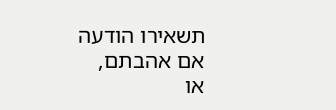תשאירו הודעה אם אהבתם,
או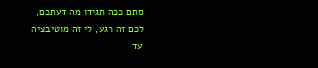סתם ככה תגידו מה דעתכם,
לכם זה רגע, לי זה מוטיבציה
עד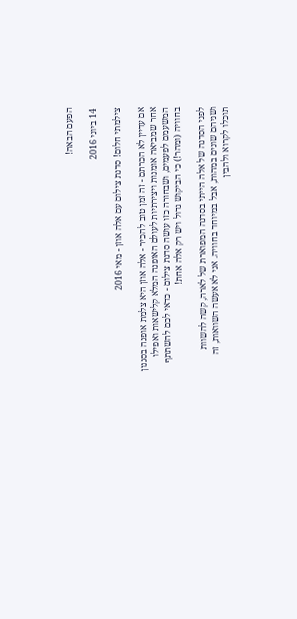הפעם הבאה!

14 ביוני 2016

צילמתי חלום! סדנת צילום עם אלה אוזן - מאי 2016

אם עדיין לא הכרתם - זה זמן טוב להכיר - אלה אוזן היא צלמת אופנה בסגנון אחר שמביאה אומנות ויצירתיות לעולם האופנה המלא קלישאות ואפילו המשעמם לפעמים, ושבחורה כזו עושה סדנת צילום - כדאי לכם להשתתף בחוויה (ומהר!) כי הביקוש גדול ויש רק אלה אחת!

לפני הסדנה של אלה הייתי בסדנה המפוארת של לארה, קשה להשוות ושניהם שונים במהות, אבל במיוחד בחוויה. אני לא אעשה השוואות, זה תוכלו לקרוא ולהבין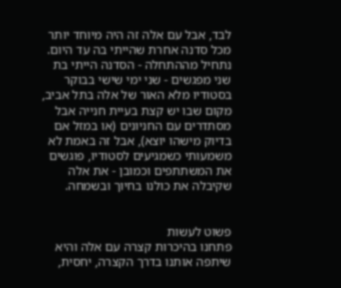לבד, אבל עם אלה זה היה מיוחד יותר מכל סדנה אחרת שהייתי בה עד היום.
נתחיל מההתחלה - הסדנה הייתי בת שני מפגשים - שני ימי שישי בבוקר בסטודיו מלא האור של אלה בתל אביב, מקום שבו יש קצת בעיית חנייה אבל מסתדרים עם החניונים (או במזל אם בדיוק מישהו יוצא), אבל זה באמת לא משמעותי כשמגיעים לסטודיו, פוגשים את המשתתפים וכמובן - את אלה שקיבלה את כולנו בחיוך ובשמחה.


פשוט לעשות
פתחנו בהיכרות קצרה עם אלה והיא שיתפה אותנו בדרך הקצרה, יחסית,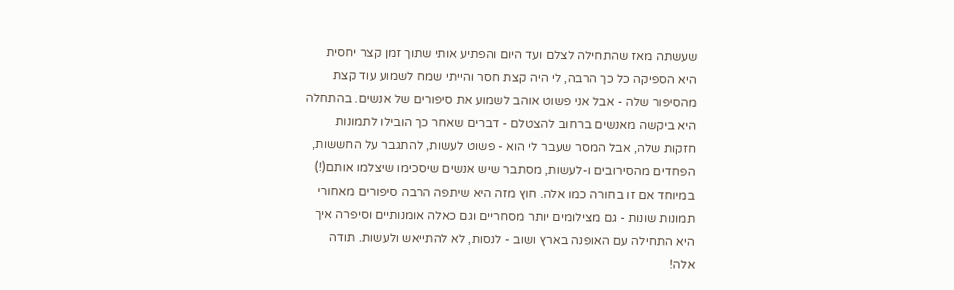שעשתה מאז שהתחילה לצלם ועד היום והפתיע אותי שתוך זמן קצר יחסית היא הספיקה כל כך הרבה, לי היה קצת חסר והייתי שמח לשמוע עוד קצת מהסיפור שלה - אבל אני פשוט אוהב לשמוע את סיפורים של אנשים. בהתחלה היא ביקשה מאנשים ברחוב להצטלם - דברים שאחר כך הובילו לתמונות חזקות שלה, אבל המסר שעבר לי הוא - פשוט לעשות, להתגבר על החששות, הפחדים מהסירובים ו-לעשות, מסתבר שיש אנשים שיסכימו שיצלמו אותם(!) במיוחד אם זו בחורה כמו אלה. חוץ מזה היא שיתפה הרבה סיפורים מאחורי תמונות שונות - גם מצילומים יותר מסחריים וגם כאלה אומנותיים וסיפרה איך היא התחילה עם האופנה בארץ ושוב - לנסות, לא להתייאש ולעשות. תודה אלה!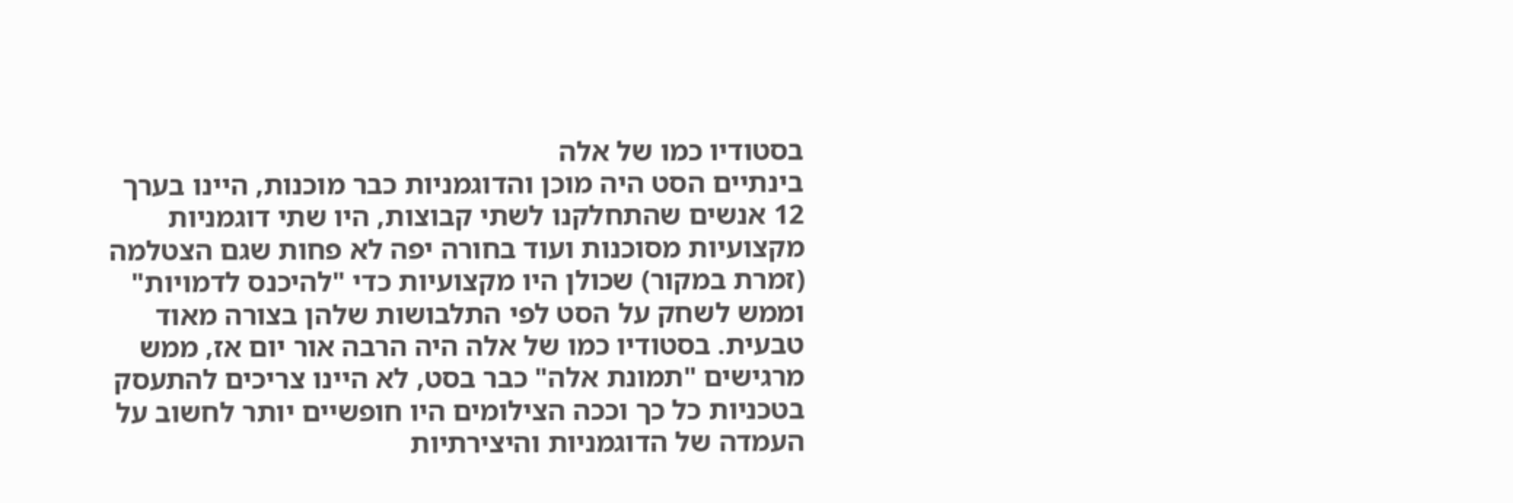בסטודיו כמו של אלה
בינתיים הסט היה מוכן והדוגמניות כבר מוכנות, היינו בערך 12 אנשים שהתחלקנו לשתי קבוצות, היו שתי דוגמניות מקצועיות מסוכנות ועוד בחורה יפה לא פחות שגם הצטלמה (זמרת במקור) שכולן היו מקצועיות כדי "להיכנס לדמויות" וממש לשחק על הסט לפי התלבושות שלהן בצורה מאוד טבעית. בסטודיו כמו של אלה היה הרבה אור יום אז, ממש מרגישים "תמונת אלה" כבר בסט, לא היינו צריכים להתעסק בטכניות כל כך וככה הצילומים היו חופשיים יותר לחשוב על העמדה של הדוגמניות והיצירתיות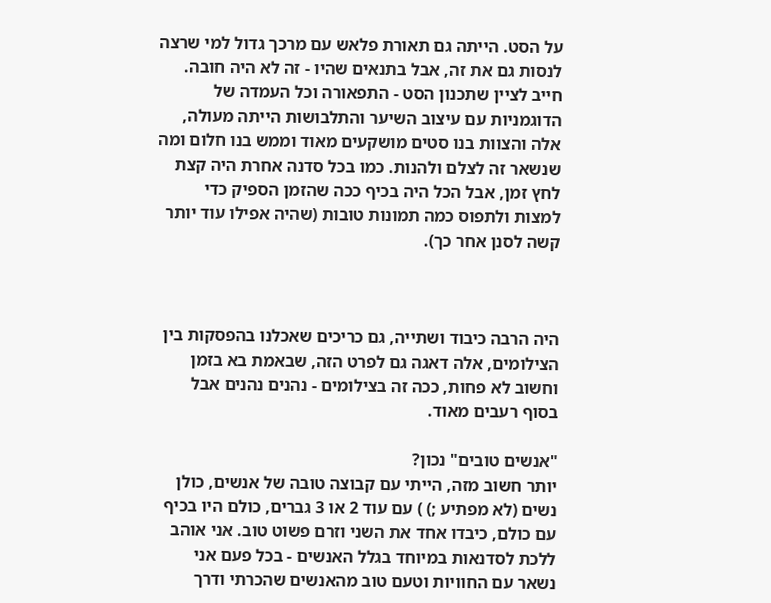על הסט. הייתה גם תאורת פלאש עם מרכך גדול למי שרצה לנסות גם את זה, אבל בתנאים שהיו - זה לא היה חובה. חייב לציין שתכנון הסט - התפאורה וכל העמדה של הדוגמניות עם עיצוב השיער והתלבושות הייתה מעולה, אלה והצוות בנו סטים מושקעים מאוד וממש בנו חלום ומה שנשאר זה לצלם ולהנות. כמו בכל סדנה אחרת היה קצת לחץ זמן, אבל הכל היה בכיף ככה שהזמן הספיק כדי למצות ולתפוס כמה תמונות טובות (שהיה אפילו עוד יותר קשה לסנן אחר כך).



היה הרבה כיבוד ושתייה, גם כריכים שאכלנו בהפסקות בין הצילומים, אלה דאגה גם לפרט הזה, שבאמת בא בזמן וחשוב לא פחות, ככה זה בצילומים - נהנים נהנים אבל בסוף רעבים מאוד.

"אנשים טובים" נכון?
יותר חשוב מזה, הייתי עם קבוצה טובה של אנשים, כולן נשים (לא מפתיע ;) ) עם עוד 2 או 3 גברים, כולם היו בכיף עם כולם, כיבדו אחד את השני וזרם פשוט טוב. אני אוהב ללכת לסדנאות במיוחד בגלל האנשים - בכל פעם אני נשאר עם החוויות וטעם טוב מהאנשים שהכרתי ודרך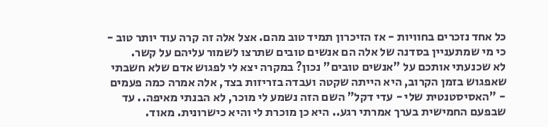כל אחד נזכרים בחוויות - אז הזיכרון תמיד טוב מהם. אצל אלה זה קרה עוד יותר טוב - כי מי שמתעניין בסדנה של אלה הם אנשים טובים שתרצו לשמור עליהם על קשר.
לא שכנעתי אותכם על "אנשים טובים" נכון? במקרה יצא לי לפגוש אדם שלא חשבתי שאפגוש בזמן הקרוב, היא הייתה שקטה ועבדה בזריזות בצד, אלה אמרה כמה פעמים - "האסיסטנטית שלי - עדי דקל" השם הזה נשמע לי מוכר, לא הבנתי מאיפה.. עד שבפעם החמישית בערך אמרתי רגע.. היא כן מוכרת לי והיא כישרונית. מאוד.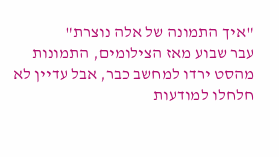"איך התמונה של אלה נוצרת"
עבר שבוע מאז הצילומים, התמונות מהסט ירדו למחשב כבר, אבל עדיין לא חלחלו למודעות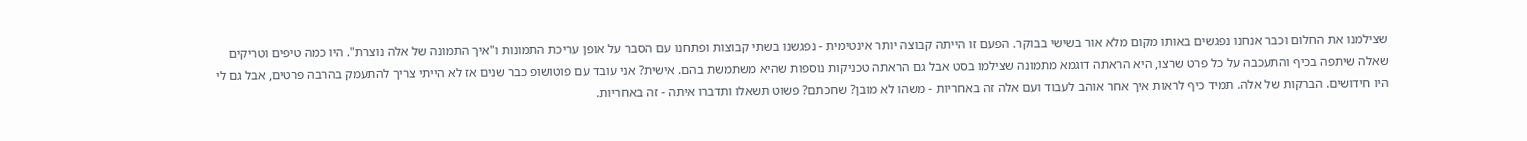שצילמנו את החלום וכבר אנחנו נפגשים באותו מקום מלא אור בשישי בבוקר. הפעם זו הייתה קבוצה יותר אינטימית - נפגשנו בשתי קבוצות ופתחנו עם הסבר על אופן עריכת התמונות ו"איך התמונה של אלה נוצרת". היו כמה טיפים וטריקים שאלה שיתפה בכיף והתעכבה על כל פרט שרצו, היא הראתה דוגמא מתמונה שצילמו בסט אבל גם הראתה טכניקות נוספות שהיא משתמשת בהם. אישית? אני עובד עם פוטושופ כבר שנים אז לא הייתי צריך להתעמק בהרבה פרטים, אבל גם לי היו חידושים. הברקות של אלה. תמיד כיף לראות איך אחר אוהב לעבוד ועם אלה זה באחריות - משהו לא מובן? שחכתם? פשוט תשאלו ותדברו איתה - זה באחריות.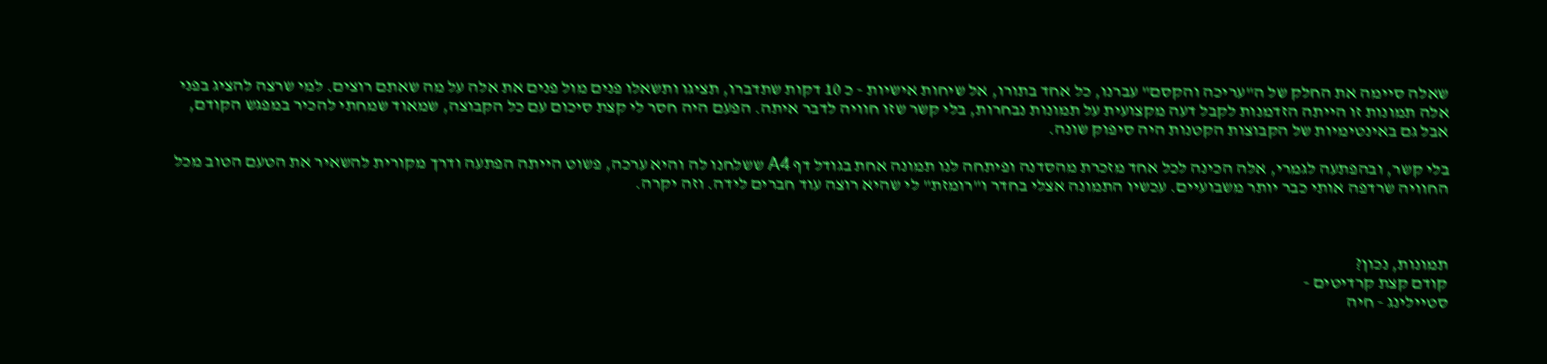שאלה סיימה את החלק של ה"עריכה והקסם" עברנו, כל אחד בתורו, אל שיחות אישיות - כ 10 דקות שתדברו, תציגו ותשאלו פנים מול פנים את אלה על מה שאתם רוצים. למי שרצה להציג בפני אלה תמונות זו הייתה הזדמנות לקבל דעה מקצועית על תמונות נבחרות, בלי קשר שזו חוויה לדבר איתה. הפעם היה חסר לי קצת סיכום עם כל הקבוצה, שמאוד שמחתי להכיר במפגש הקודם, אבל גם באינטימיות של הקבוצות הקטנות היה סיפוק שונה.

בלי קשר, ובהפתעה לגמרי, אלה הכינה לכל אחד מזכרת מהסדנה ופיתחה לנו תמונה אחת בגודל דף A4 ששלחנו לה והיא ערכה, פשוט הייתה הפתעה ודרך מקורית להשאיר את הטעם הטוב מכל החוויה שרדפה אותי כבר יותר משבועיים. עכשיו התמונה אצלי בחדר ו"רומזת" לי שהיא רוצה עוד חברים לידה. וזה יקרה.



תמונות, נכון?
קודם קצת קרדיטים -
סטיילינג - חיה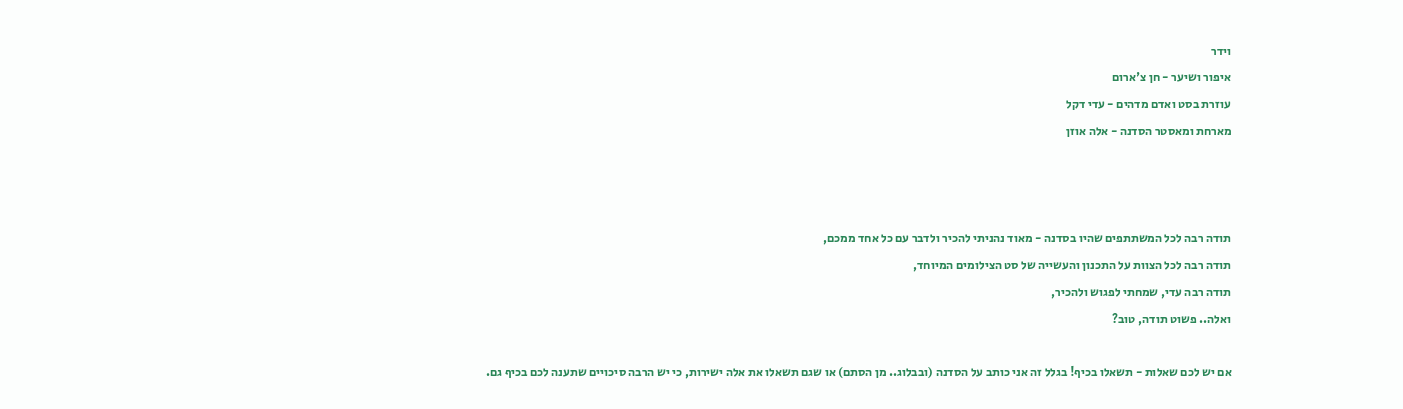וידר
איפור ושיער - חן צ'ארום
עוזרת בסט ואדם מדהים - עדי דקל
מארחת ומאסטר הסדנה - אלה אוזן



תודה רבה לכל המשתתפים שהיו בסדנה - מאוד נהניתי להכיר ולדבר עם כל אחד ממכם,
תודה רבה לכל הצוות על התכנון והעשייה של סט הצילומים המיוחד,
תודה רבה עדי, שמחתי לפגוש ולהכיר,
ואלה.. פשוט תודה, טוב?

אם יש לכם שאלות - תשאלו בכיף! בגלל זה אני כותב על הסדנה (ובבלוג.. מן הסתם) או שגם תשאלו את אלה ישירות, כי יש הרבה סיכויים שתענה לכם בכיף גם.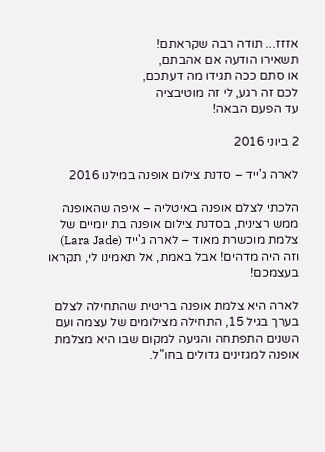אזזז... תודה רבה שקראתם!
תשאירו הודעה אם אהבתם,
או סתם ככה תגידו מה דעתכם,
לכם זה רגע, לי זה מוטיבציה
עד הפעם הבאה!

2 ביוני 2016

לארה ג'ייד – סדנת צילום אופנה במילנו 2016

הלכתי לצלם אופנה באיטליה – איפה שהאופנה ממש רצינית, בסדנת צילום אופנה בת יומיים של צלמת מוכשרת מאוד – לארה ג'ייד (Lara Jade) וזה היה מדהים! אבל באמת, אל תאמינו לי, תקראו בעצמכם!

לארה היא צלמת אופנה בריטית שהתחילה לצלם בערך בגיל 15, התחילה מצילומים של עצמה ועם השנים התפתחה והגיעה למקום שבו היא מצלמת אופנה למגזינים גדולים בחו"ל.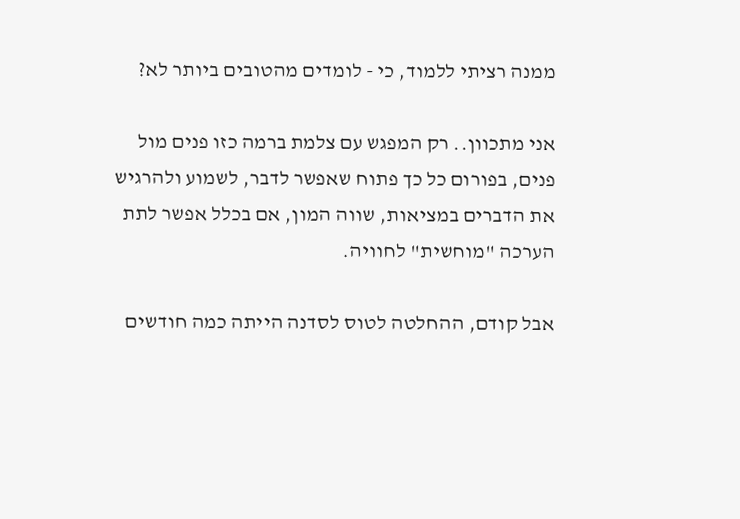ממנה רציתי ללמוד, כי - לומדים מהטובים ביותר לא?

אני מתכוון.. רק המפגש עם צלמת ברמה כזו פנים מול פנים, בפורום כל כך פתוח שאפשר לדבר, לשמוע ולהרגיש את הדברים במציאות, שווה המון, אם בכלל אפשר לתת הערכה "מוחשית" לחוויה.

אבל קודם, ההחלטה לטוס לסדנה הייתה כמה חודשים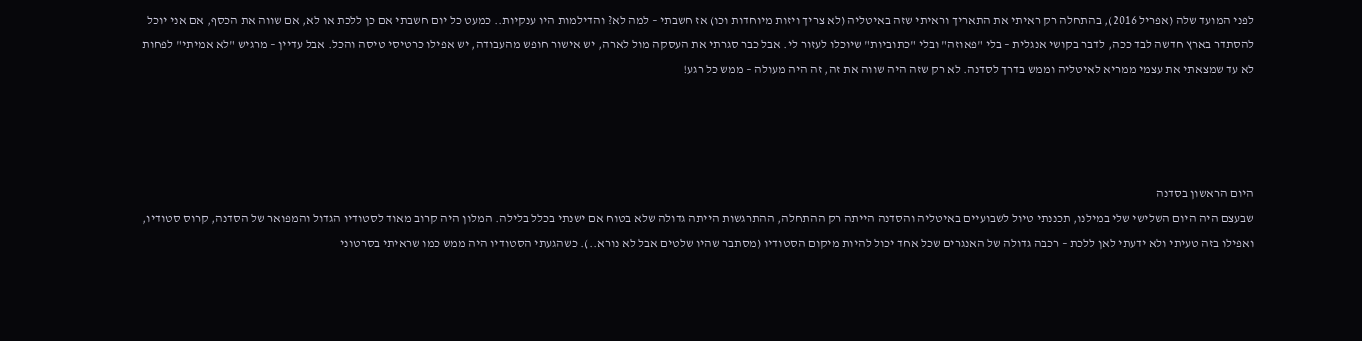לפני המועד שלה (אפריל 2016), בהתחלה רק ראיתי את התאריך וראיתי שזה באיטליה (לא צריך ויזות מיוחדות וכו) אז חשבתי – למה לא? והדילמות היו ענקיות.. כמעט כל יום חשבתי אם כן ללכת או לא, אם שווה את הכסף, אם אני יוכל להסתדר בארץ חדשה לבד ככה, לדבר בקושי אנגלית – בלי "פאוזה" ובלי "כתוביות" שיוכלו לעזור לי. אבל כבר סגרתי את העסקה מול לארה, יש אישור חופש מהעבודה, יש אפילו כרטיסי טיסה והכל. אבל עדיין – מרגיש "לא אמיתי" לפחות לא עד שמצאתי את עצמי ממריא לאיטליה וממש בדרך לסדנה. לא רק שזה היה שווה את זה, זה היה מעולה – ממש כל רגע!




היום הראשון בסדנה
שבעצם היה היום השלישי שלי במילנו, תכננתי טיול לשבועיים באיטליה והסדנה הייתה רק ההתחלה, ההתרגשות הייתה גדולה שלא בטוח אם ישנתי בכלל בלילה. המלון היה קרוב מאוד לסטודיו הגדול והמפואר של הסדנה, קרוס סטודיו, ואפילו בזה טעיתי ולא ידעתי לאן ללכת – רכבה גדולה של האנגרים שכל אחד יכול להיות מיקום הסטודיו (מסתבר שהיו שלטים אבל לא נורא..). כשהגעתי הסטודיו היה ממש כמו שראיתי בסרטוני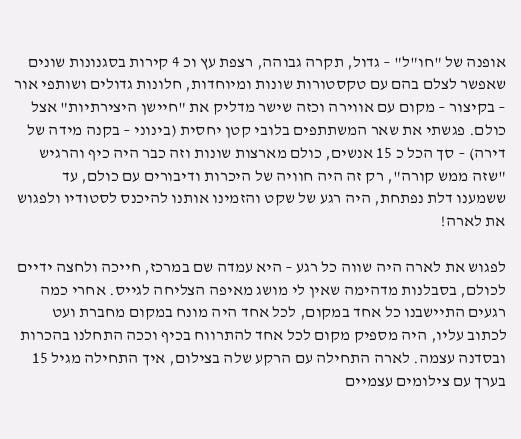אופנה של "חו"ל" – גדול, תקרה גבוהה, רצפת עץ וכ 4 קירות בסגנונות שונים שאפשר לצלם בהם עם טקסטורות שונות ומיוחדות, חלונות גדולים ושותפי אור – בקיצור – מקום עם אווירה וכזה שישר מדליק את "חיישן היצירתיות" אצל כולם. פגשתי את שאר המשתתפים בלובי קטן יחסית (בינוני – בקנה מידה של דירה) – סך הכל כ 15 אנשים, כולם מארצות שונות וזה כבר היה כיף והרגיש "שזה ממש קורה", רק זה היה חוויה של היכרות ודיבורים עם כולם, עד ששמענו דלת נפתחת, היה רגע של שקט והזמינו אותנו להיכנס לסטודיו ולפגוש את לארה!

לפגוש את לארה היה שווה כל רגע – היא עמדה שם במרכז, חייכה ולחצה ידיים לכולם, בסבלנות מדהימה שאין לי מושג מאיפה הצליחה לגייס. אחרי כמה רגעים התיישבנו כל אחד במקום, לכל אחד היה מונח במקום מחברת ועט לכתוב עליו, היה מספיק מקום לכל אחד להתרווח בכיף וככה התחלנו בהכרות ובסדנה עצמה. לארה התחילה עם הרקע שלה בצילום, איך התחילה מגיל 15 בערך עם צילומים עצמיים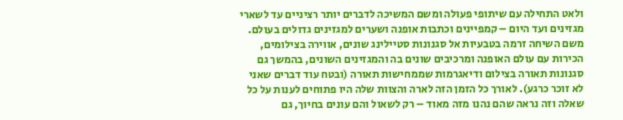ולאט התחילה עם שיתופי פעולה ומשם המשיכה לדברים יותר רציניים עד לשארי מגזינים ועד היום – קמפיינים וכתבות אופנה ושערים למגזינים גדולים בעולם. משם השיחה זרמה בטבעיות אל סגנונות סטיילינג שונים, אווירה בצילומים, הכירות עם עולם האופנה ומרכיבים שונים בה והמגזינים השונים, בהמשך גם סגנונות תאורה בצילום ודיאגרמות שממחישות תאורה (ובטח עוד דברים שאני לא זוכר כרגע). לאורך כל הזמן הזה לארה והצוות שלה היו פתוחים לענות על כל שאלה וזה נראה שהם נהנו מזה מאוד – רק לשאול והם עונים בחיוך, גם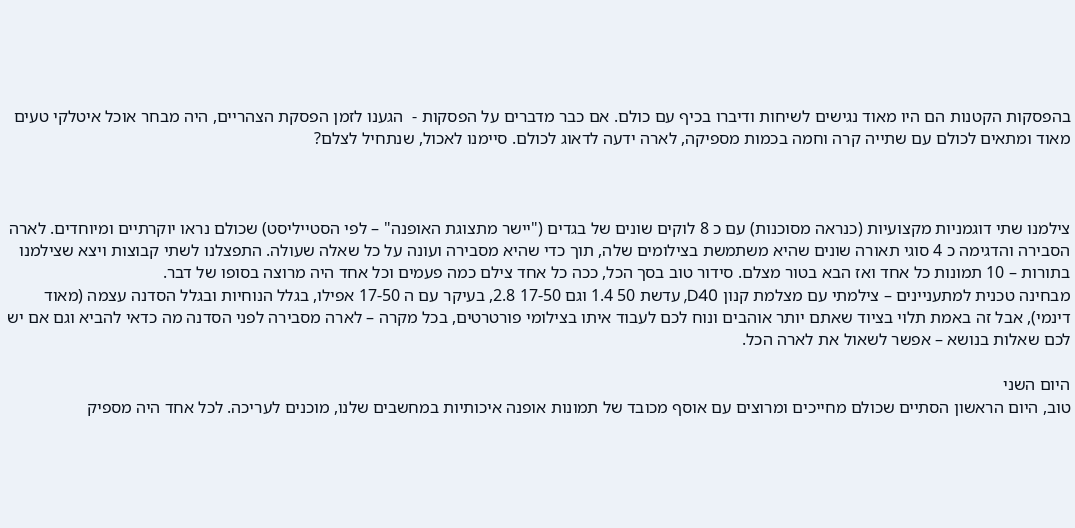בהפסקות הקטנות הם היו מאוד נגישים לשיחות ודיברו בכיף עם כולם. אם כבר מדברים על הפסקות -  הגענו לזמן הפסקת הצהריים, היה מבחר אוכל איטלקי טעים מאוד ומתאים לכולם עם שתייה קרה וחמה בכמות מספיקה, לארה ידעה לדאוג לכולם. סיימנו לאכול, שנתחיל לצלם?



צילמנו שתי דוגמניות מקצועיות (כנראה מסוכנות) עם כ 8 לוקים שונים של בגדים ("יישר מתצוגת האופנה" – לפי הסטייליסט) שכולם נראו יוקרתיים ומיוחדים. לארה הסבירה והדגימה כ 4 סוגי תאורה שונים שהיא משתמשת בצילומים שלה, תוך כדי שהיא מסבירה ועונה על כל שאלה שעולה. התפצלנו לשתי קבוצות ויצא שצילמנו בתורות – 10 תמונות כל אחד ואז הבא בטור מצלם. סידור טוב בסך הכל, ככה כל אחד צילם כמה פעמים וכל אחד היה מרוצה בסופו של דבר.
מבחינה טכנית למתעניינים – צילמתי עם מצלמת קנון D40, עדשת 50 1.4 וגם 17-50 2.8, בעיקר עם ה 17-50 אפילו, בגלל הנוחיות ובגלל הסדנה עצמה (מאוד דינמי), אבל זה באמת תלוי בציוד שאתם יותר אוהבים ונוח לכם לעבוד איתו בצילומי פורטרטים, בכל מקרה – לארה מסבירה לפני הסדנה מה כדאי להביא וגם אם יש לכם שאלות בנושא – אפשר לשאול את לארה הכל.

היום השני
טוב, היום הראשון הסתיים שכולם מחייכים ומרוצים עם אוסף מכובד של תמונות אופנה איכותיות במחשבים שלנו, מוכנים לעריכה. לכל אחד היה מספיק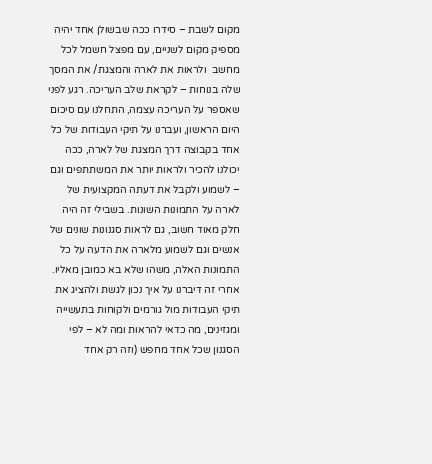מקום לשבת – סידרו ככה שבשולן אחד יהיה מספיק מקום לשניים, עם מפצל חשמל לכל מחשב  ולראות את לארה והמצגת/ את המסך שלה בנוחות – לקראת שלב העריכה. רגע לפני שאספר על העריכה עצמה, התחלנו עם סיכום היום הראשון, ועברנו על תיקי העבודות של כל אחד בקבוצה דרך המצגת של לארה, ככה יכולנו להכיר ולראות יותר את המשתתפים וגם – לשמוע ולקבל את דעתה המקצועית של לארה על התמונות השונות. בשבילי זה היה חלק מאוד חשוב, גם לראות סגנונות שונים של אנשים וגם לשמוע מלארה את הדעה על כל התמונות האלה, משהו שלא בא כמובן מאליו. אחרי זה דיברנו על איך נכון לגשת ולהציג את תיקי העבודות מול גורמים ולקוחות בתעשייה ומגזינים, מה כדאי להראות ומה לא – לפי הסגנון שכל אחד מחפש (וזה רק אחד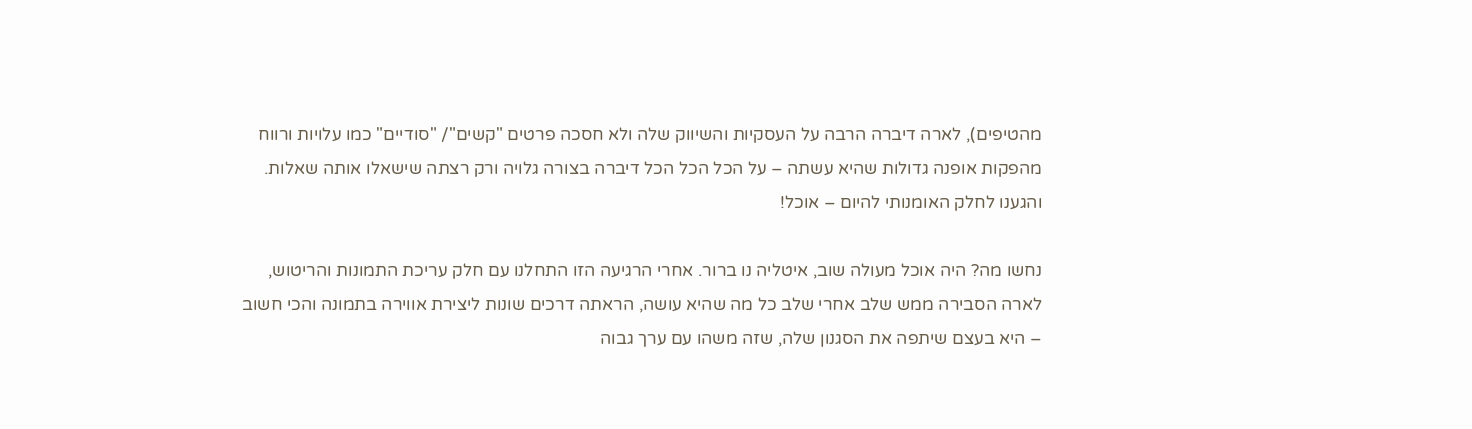מהטיפים), לארה דיברה הרבה על העסקיות והשיווק שלה ולא חסכה פרטים "קשים"/ "סודיים" כמו עלויות ורווח מהפקות אופנה גדולות שהיא עשתה – על הכל הכל הכל דיברה בצורה גלויה ורק רצתה שישאלו אותה שאלות. והגענו לחלק האומנותי להיום – אוכל!

נחשו מה? היה אוכל מעולה שוב, איטליה נו ברור. אחרי הרגיעה הזו התחלנו עם חלק עריכת התמונות והריטוש, לארה הסבירה ממש שלב אחרי שלב כל מה שהיא עושה, הראתה דרכים שונות ליצירת אווירה בתמונה והכי חשוב – היא בעצם שיתפה את הסגנון שלה, שזה משהו עם ערך גבוה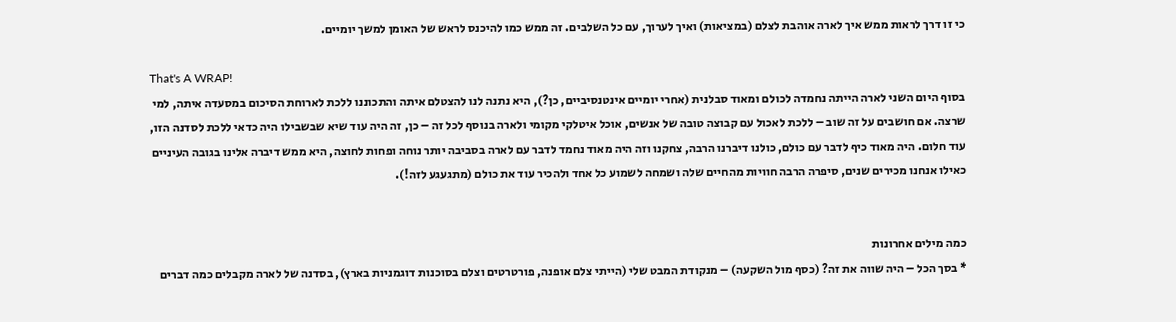כי זו דרך לראות ממש איך לארה אוהבת לצלם (במציאות) ואיך לערוך, עם כל השלבים. זה ממש כמו להיכנס לראש של האומן למשך יומיים.

That's A WRAP!
בסוף היום השני לארה הייתה נחמדה לכולם ומאוד סבלנית (אחרי יומיים אינטנסיביים, כן?), היא נתנה לנו להצטלם איתה והתכוננו ללכת לארוחת הסיכום במסעדה איתה, למי שרצה. אם חושבים על זה שוב – ללכת לאכול עם קבוצה טובה של אנשים, אוכל איטלקי מקומי ולארה בנוסף לכל זה – כן, זה היה עוד שיא שבשבילו היה כדאי ללכת לסדנה הזו, עוד חלום. היה מאוד כיף לדבר עם כולם, כולנו דיברנו הרבה, צחקנו וזה היה מאוד נחמד לדבר עם לארה בסביבה יותר נוחה ופחות לחוצה, היא ממש דיברה אלינו בגובה העיניים כאילו אנחנו מכירים שנים, סיפרה הרבה חוויות מהחיים שלה ושמחה לשמוע כל אחד ולהכיר עוד את כולם (מתגעגע לזה!).


כמה מילים אחרונות
* בסך הכל – היה שווה את זה? (כסף מול השקעה) – מנקודת המבט שלי (הייתי צלם אופנה, פורטרטים וצלם בסוכנות דוגמניות בארץ), בסדנה של לארה מקבלים כמה דברים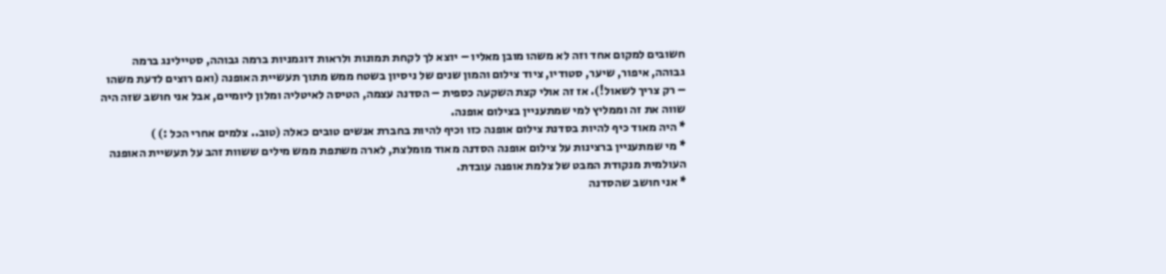חשובים למקום אחד וזה לא משהו מובן מאליו – יוצא לך לקחת תמונות ולראות דוגמניות ברמה גבוהה, סטיילינג ברמה גבוהה, איפור, שיער, סטודיו, ציוד צילום והמון שנים של ניסיון בשטח ממש מתוך תעשיית האופנה (ואם רוצים לדעת משהו – רק צריך לשאול!). אז זה אולי קצת השקעה כספית – הסדנה עצמה, הטיסה לאיטליה ומלון ליומיים, אבל אני חושב שזה היה שווה את זה וממליץ למי שמתעניין בצילום אופנה.
* היה מאוד כיף להיות בסדנת צילום אופנה כזו וכיף להיות בחברת אנשים טובים כאלה (טוב.. צלמים אחרי הכל :) )
* מי שמתעניין ברצינות על צילום אופנה הסדנה מאוד מומלצת, לארה משתפת ממש מילים ששוות זהב על תעשיית האופנה העולמית מנקודת המבט של צלמת אופנה עובדת.
* אני חושב שהסדנה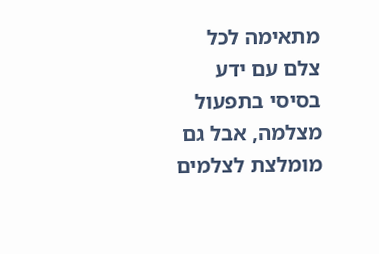מתאימה לכל צלם עם ידע בסיסי בתפעול מצלמה, אבל גם מומלצת לצלמים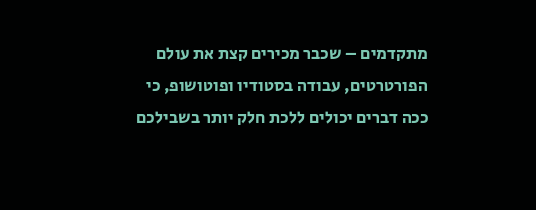מתקדמים – שכבר מכירים קצת את עולם הפורטרטים, עבודה בסטודיו ופוטושופ, כי ככה דברים יכולים ללכת חלק יותר בשבילכם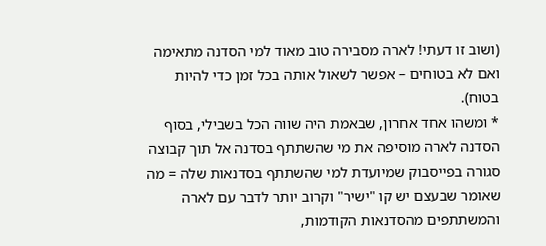(ושוב זו דעתי! לארה מסבירה טוב מאוד למי הסדנה מתאימה ואם לא בטוחים – אפשר לשאול אותה בכל זמן כדי להיות בטוח).
* ומשהו אחד אחרון, שבאמת היה שווה הכל בשבילי, בסוף הסדנה לארה מוסיפה את מי שהשתתף בסדנה אל תוך קבוצה סגורה בפייסבוק שמיועדת למי שהשתתף בסדנאות שלה = מה שאומר שבעצם יש קו "ישיר" וקרוב יותר לדבר עם לארה והמשתתפים מהסדנאות הקודמות,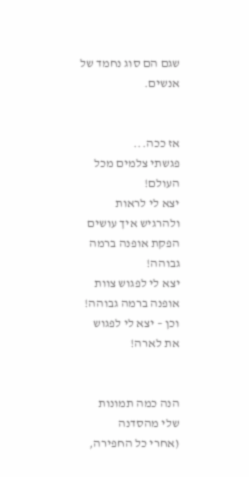שגם הם סוג נחמד של אנשים.


אז ככה...
פגשתי צלמים מכל העולם!
יצא לי לראות ולהרגיש איך עושים הפקת אופנה ברמה גבוהה!
יצא לי לפגוש צוות אופנה ברמה גבוהה!
וכן – יצא לי לפגוש את לארה!


הנה כמה תמונות שלי מהסדנה
(אחרי כל החפירה,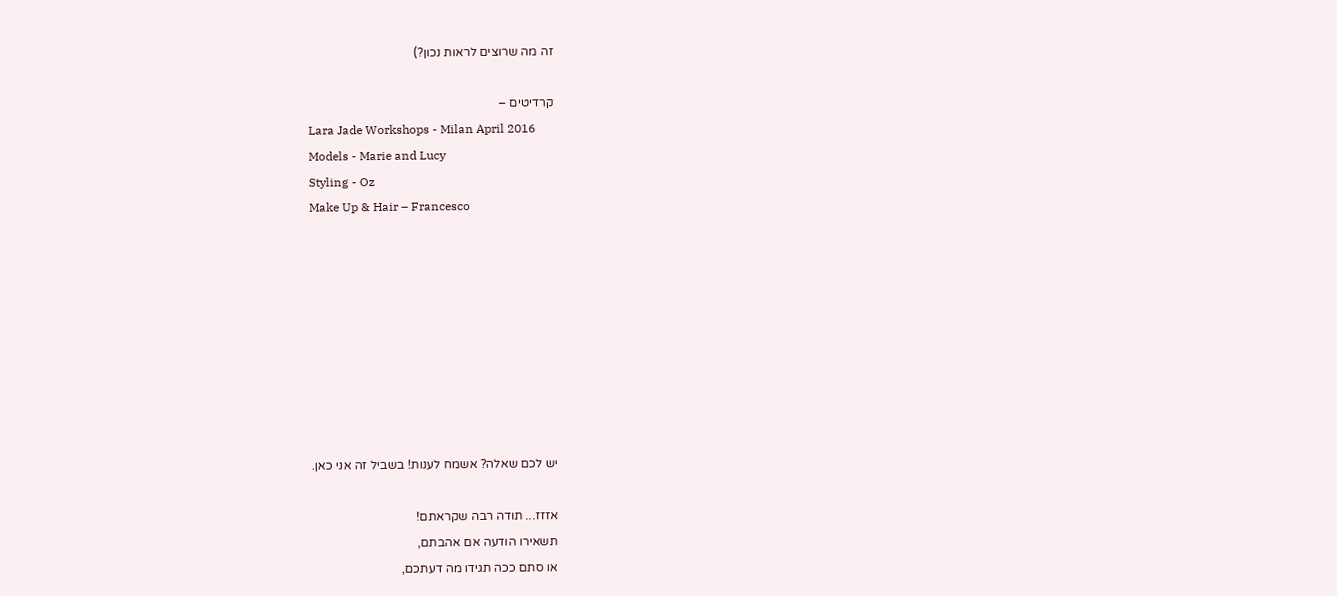זה מה שרוצים לראות נכון?)

קרדיטים –
Lara Jade Workshops - Milan April 2016
Models - Marie and Lucy
Styling - Oz
Make Up & Hair – Francesco









יש לכם שאלה? אשמח לענות! בשביל זה אני כאן.

אזזז... תודה רבה שקראתם!
תשאירו הודעה אם אהבתם,
או סתם ככה תגידו מה דעתכם,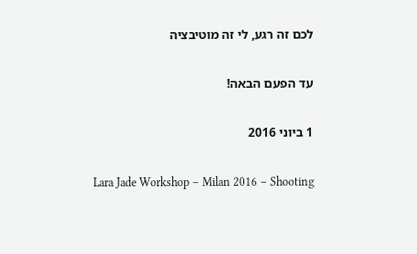לכם זה רגע, לי זה מוטיבציה

עד הפעם הבאה!

1 ביוני 2016

Lara Jade Workshop – Milan 2016 – Shooting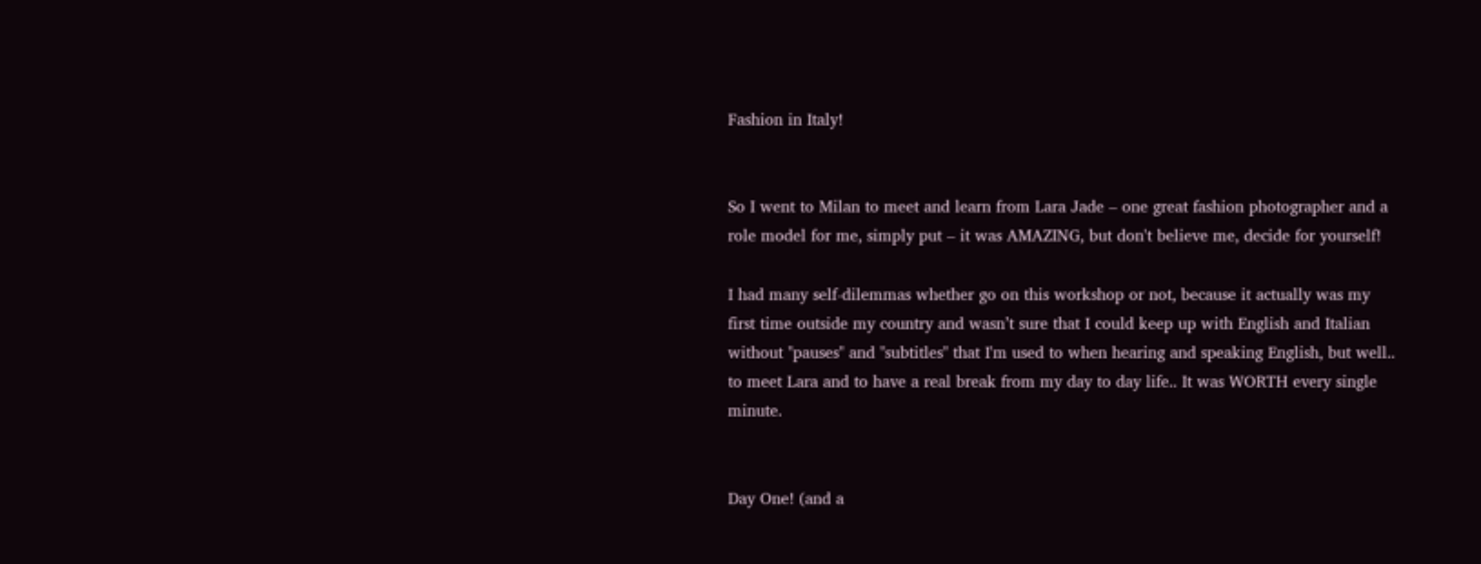Fashion in Italy!


So I went to Milan to meet and learn from Lara Jade – one great fashion photographer and a role model for me, simply put – it was AMAZING, but don't believe me, decide for yourself!

I had many self-dilemmas whether go on this workshop or not, because it actually was my first time outside my country and wasn’t sure that I could keep up with English and Italian without "pauses" and "subtitles" that I'm used to when hearing and speaking English, but well.. to meet Lara and to have a real break from my day to day life.. It was WORTH every single minute.


Day One! (and a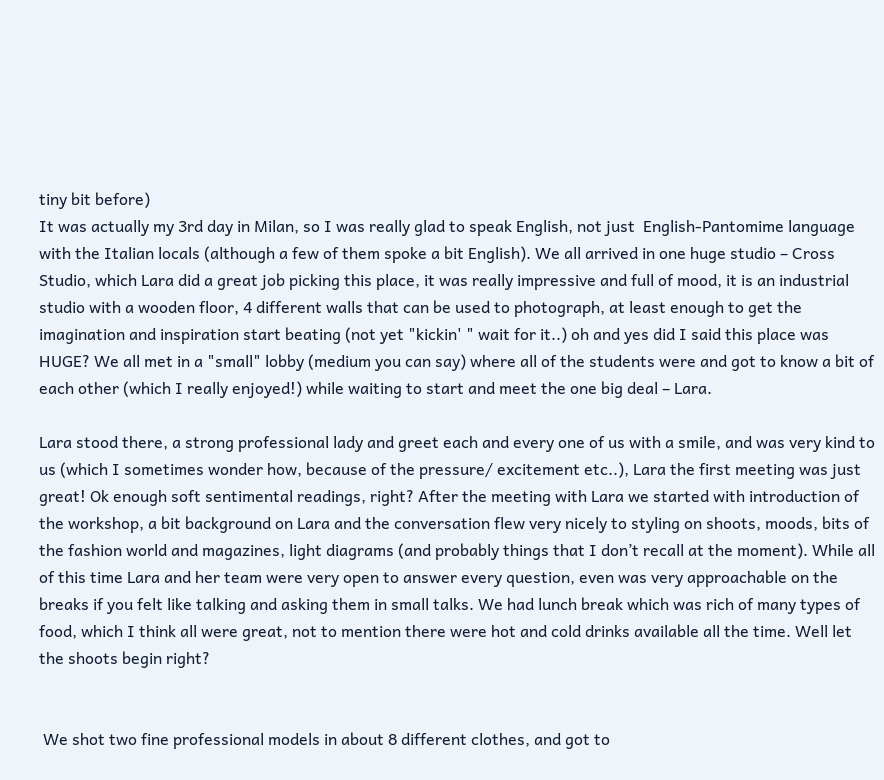tiny bit before)
It was actually my 3rd day in Milan, so I was really glad to speak English, not just  English-Pantomime language with the Italian locals (although a few of them spoke a bit English). We all arrived in one huge studio – Cross Studio, which Lara did a great job picking this place, it was really impressive and full of mood, it is an industrial studio with a wooden floor, 4 different walls that can be used to photograph, at least enough to get the imagination and inspiration start beating (not yet "kickin' " wait for it..) oh and yes did I said this place was HUGE? We all met in a "small" lobby (medium you can say) where all of the students were and got to know a bit of each other (which I really enjoyed!) while waiting to start and meet the one big deal – Lara.

Lara stood there, a strong professional lady and greet each and every one of us with a smile, and was very kind to us (which I sometimes wonder how, because of the pressure/ excitement etc..), Lara the first meeting was just great! Ok enough soft sentimental readings, right? After the meeting with Lara we started with introduction of the workshop, a bit background on Lara and the conversation flew very nicely to styling on shoots, moods, bits of the fashion world and magazines, light diagrams (and probably things that I don’t recall at the moment). While all of this time Lara and her team were very open to answer every question, even was very approachable on the breaks if you felt like talking and asking them in small talks. We had lunch break which was rich of many types of food, which I think all were great, not to mention there were hot and cold drinks available all the time. Well let the shoots begin right?


 We shot two fine professional models in about 8 different clothes, and got to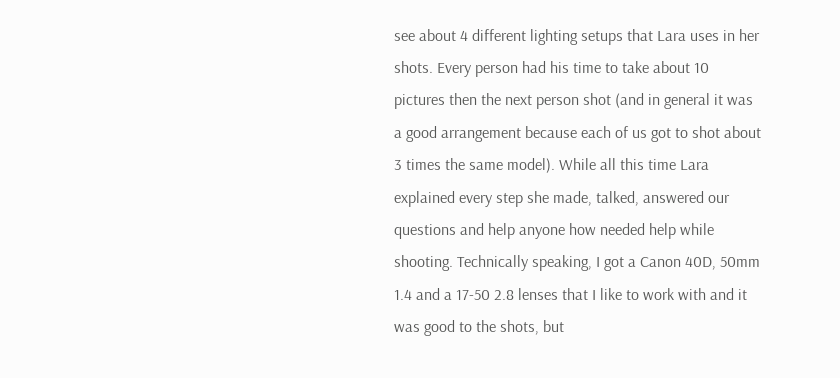see about 4 different lighting setups that Lara uses in her shots. Every person had his time to take about 10 pictures then the next person shot (and in general it was a good arrangement because each of us got to shot about 3 times the same model). While all this time Lara explained every step she made, talked, answered our questions and help anyone how needed help while shooting. Technically speaking, I got a Canon 40D, 50mm 1.4 and a 17-50 2.8 lenses that I like to work with and it was good to the shots, but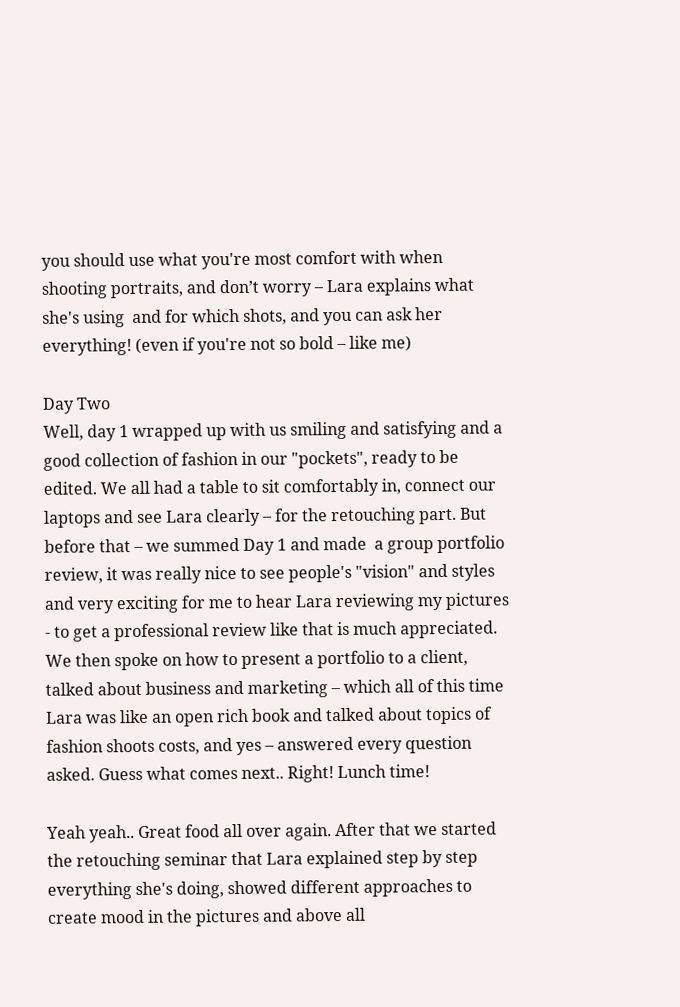you should use what you're most comfort with when shooting portraits, and don’t worry – Lara explains what she's using  and for which shots, and you can ask her everything! (even if you're not so bold – like me)

Day Two
Well, day 1 wrapped up with us smiling and satisfying and a good collection of fashion in our "pockets", ready to be edited. We all had a table to sit comfortably in, connect our laptops and see Lara clearly – for the retouching part. But before that – we summed Day 1 and made  a group portfolio review, it was really nice to see people's "vision" and styles  and very exciting for me to hear Lara reviewing my pictures - to get a professional review like that is much appreciated. We then spoke on how to present a portfolio to a client, talked about business and marketing – which all of this time Lara was like an open rich book and talked about topics of fashion shoots costs, and yes – answered every question asked. Guess what comes next.. Right! Lunch time!

Yeah yeah.. Great food all over again. After that we started the retouching seminar that Lara explained step by step everything she's doing, showed different approaches to create mood in the pictures and above all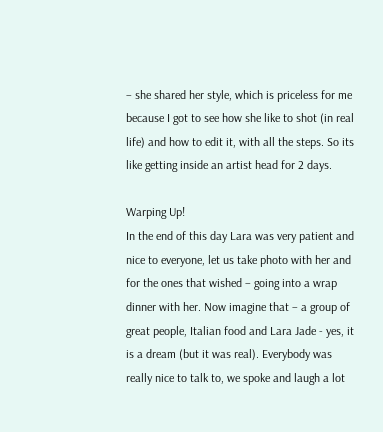– she shared her style, which is priceless for me because I got to see how she like to shot (in real life) and how to edit it, with all the steps. So its like getting inside an artist head for 2 days.

Warping Up!
In the end of this day Lara was very patient and nice to everyone, let us take photo with her and for the ones that wished – going into a wrap dinner with her. Now imagine that – a group of great people, Italian food and Lara Jade - yes, it is a dream (but it was real). Everybody was really nice to talk to, we spoke and laugh a lot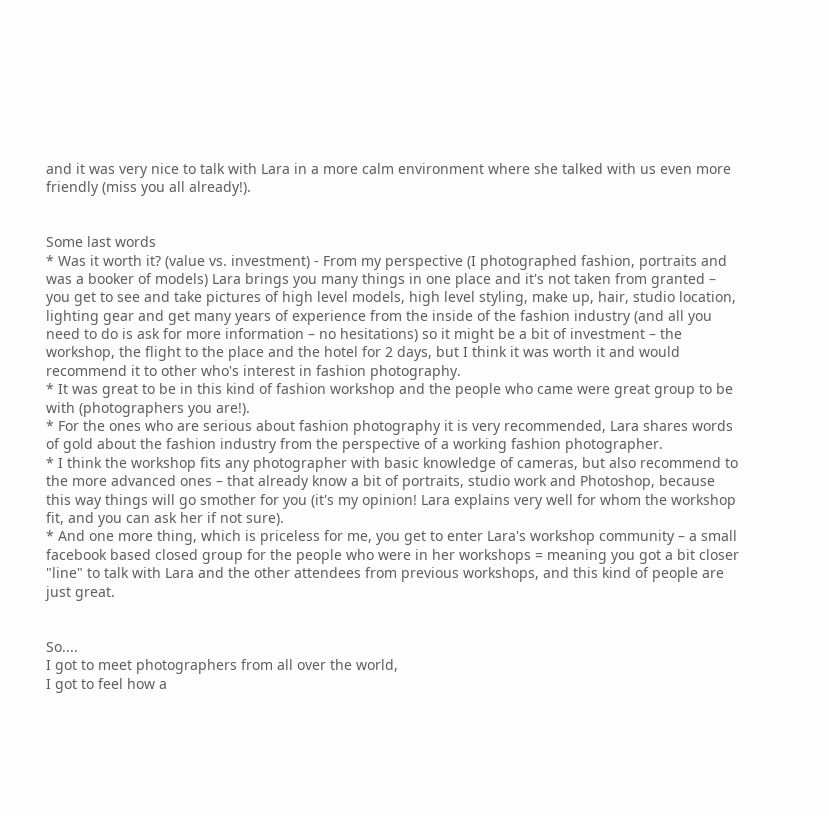and it was very nice to talk with Lara in a more calm environment where she talked with us even more friendly (miss you all already!).


Some last words
* Was it worth it? (value vs. investment) - From my perspective (I photographed fashion, portraits and was a booker of models) Lara brings you many things in one place and it's not taken from granted – you get to see and take pictures of high level models, high level styling, make up, hair, studio location, lighting gear and get many years of experience from the inside of the fashion industry (and all you need to do is ask for more information – no hesitations) so it might be a bit of investment – the workshop, the flight to the place and the hotel for 2 days, but I think it was worth it and would recommend it to other who's interest in fashion photography.
* It was great to be in this kind of fashion workshop and the people who came were great group to be with (photographers you are!).
* For the ones who are serious about fashion photography it is very recommended, Lara shares words of gold about the fashion industry from the perspective of a working fashion photographer.
* I think the workshop fits any photographer with basic knowledge of cameras, but also recommend to the more advanced ones – that already know a bit of portraits, studio work and Photoshop, because this way things will go smother for you (it's my opinion! Lara explains very well for whom the workshop fit, and you can ask her if not sure).
* And one more thing, which is priceless for me, you get to enter Lara's workshop community – a small facebook based closed group for the people who were in her workshops = meaning you got a bit closer "line" to talk with Lara and the other attendees from previous workshops, and this kind of people are just great.


So....
I got to meet photographers from all over the world,
I got to feel how a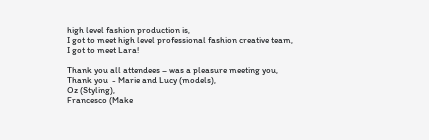high level fashion production is,
I got to meet high level professional fashion creative team,
I got to meet Lara!

Thank you all attendees – was a pleasure meeting you,
Thank you  - Marie and Lucy (models),
Oz (Styling),
Francesco (Make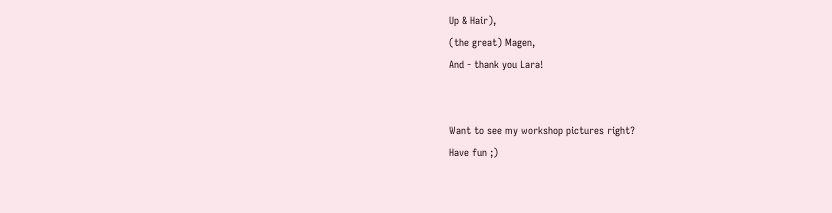Up & Hair),
(the great) Magen,
And - thank you Lara!


Want to see my workshop pictures right?
Have fun ;)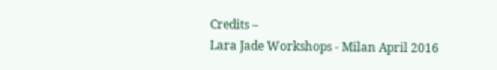Credits –
Lara Jade Workshops - Milan April 2016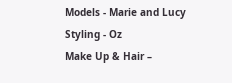Models - Marie and Lucy
Styling - Oz
Make Up & Hair –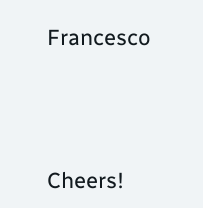Francesco




Cheers!